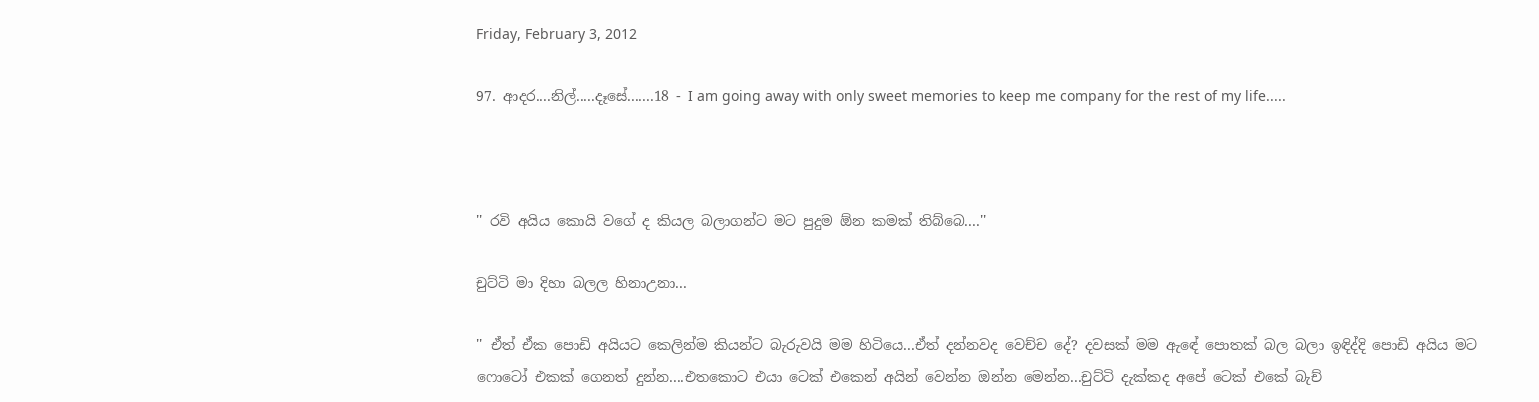Friday, February 3, 2012

97. ආදර....නිල්.....දෑසේ.......18 - I am going away with only sweet memories to keep me company for the rest of my life.....



'' රවි අයිය කොයි වගේ ද කියල බලාගන්ට මට පුදුම ඕන කමක් තිබ්බෙ....''

චුට්ටි මා දිහා බලල හිනාඋනා...

'' ඒත් ඒක පොඩි අයියට කෙලින්ම කියන්ට බැරුවයි මම හිටියෙ...ඒත් දන්නවද වෙච්ච දේ? දවසක් මම ඇඳේ පොතක් බල බලා ඉඳිද්දි පොඩි අයිය මට ෆොටෝ එකක් ගෙනත් දුන්න....එතකොට එයා ටෙක් එකෙන් අයින් වෙන්න ඔන්න මෙන්න...චුට්ටි දැක්කද අපේ ටෙක් එකේ බැච්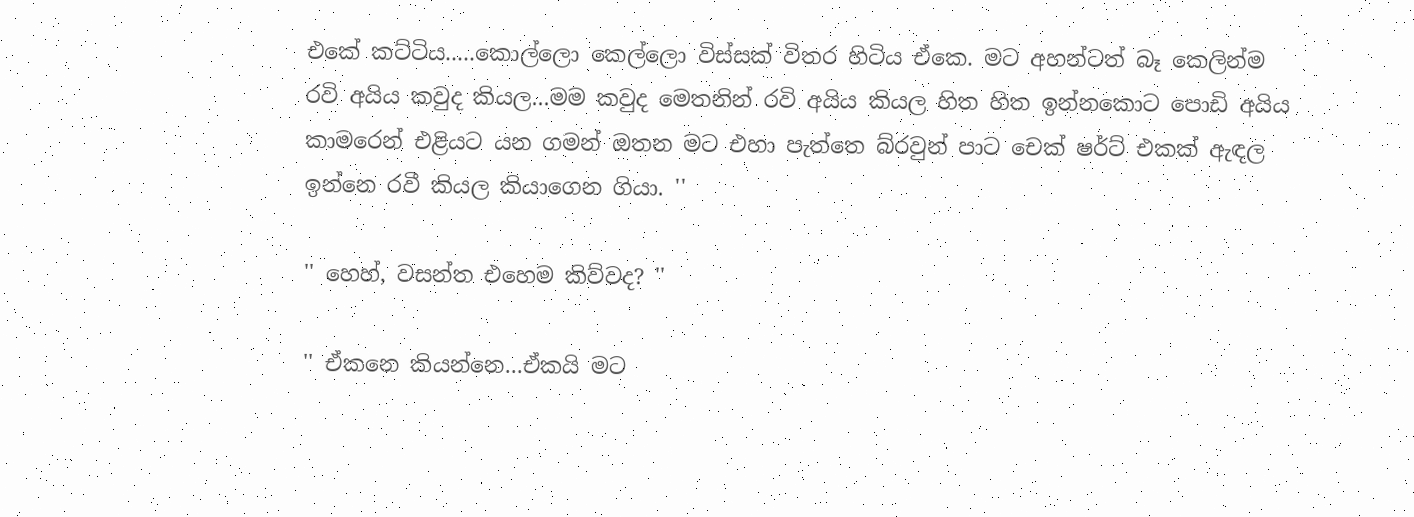එකේ කට්ටිය.....කොල්ලො කෙල්ලො විස්සක් විතර හිටිය ඒකෙ. මට අහන්ටත් බෑ කෙලින්ම රවි අයිය කවුද කියල...මම කවුද මෙතනින් රවි අයිය කියල හිත හිත ඉන්නකොට පොඩි අයිය කාමරෙන් එළියට යන ගමන් ඔතන මට එහා පැත්තෙ බ්රවුන් පාට චෙක් ෂර්ට් එකක් ඇඳල ඉන්නෙ රවී කියල කියාගෙන ගියා. ''

'' හෙහ්, වසන්ත එහෙම කිව්වද? ''

'' ඒකනෙ කියන්නෙ...ඒකයි මට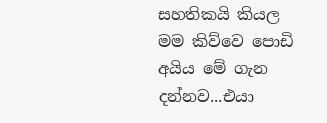සහතිකයි කියල මම කිව්වෙ පොඩි අයිය මේ ගැන දන්නව...එයා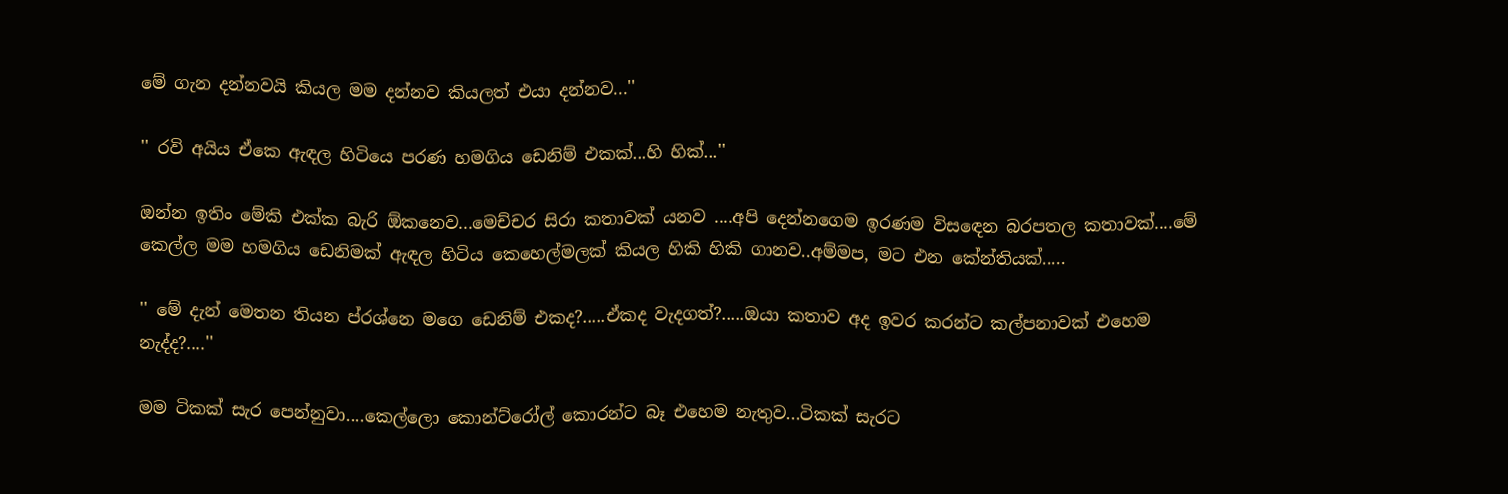මේ ගැන දන්නවයි කියල මම දන්නව කියලත් එයා දන්නව...''

'' රවි අයිය ඒකෙ ඇඳල හිටියෙ පරණ හමගිය ඩෙනිම් එකක්...හි හික්...''

ඔන්න ඉතිං මේකි එක්ක බැරි ඕකනෙව...මෙච්චර සිරා කතාවක් යනව ....අපි දෙන්නගෙම ඉරණම විසඳෙන බරපතල කතාවක්....මේ කෙල්ල මම හමගිය ඩෙනිමක් ඇඳල හිටිය කෙහෙල්මලක් කියල හිකි හිකි ගානව..අම්මප, මට එන කේන්තියක්.....

'' මේ දැන් මෙතන තියන ප්රශ්නෙ මගෙ ඩෙනිම් එකද?.....ඒකද වැදගත්?.....ඔයා කතාව අද ඉවර කරන්ට කල්පනාවක් එහෙම නැද්ද?....''

මම ටිකක් සැර පෙන්නුවා....කෙල්ලො කොන්ට්රෝල් කොරන්ට බෑ එහෙම නැතුව...ටිකක් සැරට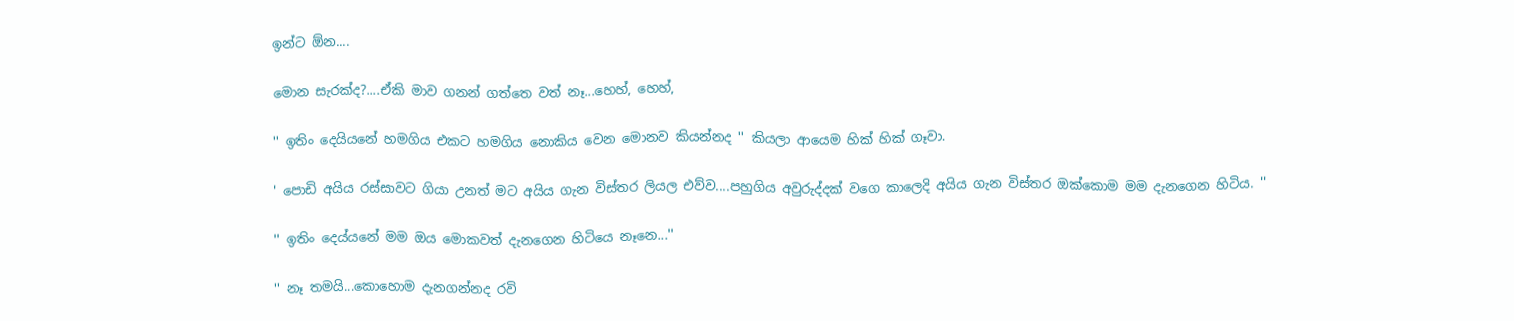ඉන්ට ඕන....

මොන සැරක්ද?....ඒකි මාව ගනන් ගත්තෙ වත් නෑ...හෙහ්, හෙහ්,

'' ඉතිං දෙයියනේ හමගිය එකට හමගිය නොකිය වෙන මොනව කියන්නද '' කියලා ආයෙම හික් හික් ගෑවා.

' පොඩි අයිය රස්සාවට ගියා උනත් මට අයිය ගැන විස්තර ලියල එව්ව....පහුගිය අවුරුද්දක් වගෙ කාලෙදි අයිය ගැන විස්තර ඔක්කොම මම දැනගෙන හිටිය. ''

'' ඉතිං දෙය්යනේ මම ඔය මොකවත් දැනගෙන හිටියෙ නෑනෙ...''

'' නෑ තමයි...කොහොම දැනගන්නද රවි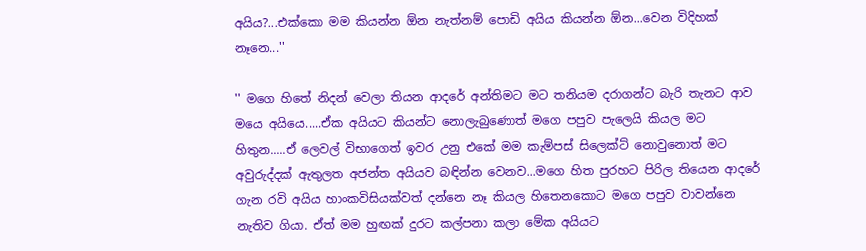අයිය?...එක්කො මම කියන්න ඕන නැත්නම් පොඩි අයිය කියන්න ඕන...වෙන විදිහක් නෑනෙ...''

'' මගෙ හිතේ නිදන් වෙලා තියන ආදරේ අන්තිමට මට තනියම දරාගන්ට බැරි තැනට ආව මයෙ අයියෙ.....ඒක අයියට කියන්ට නොලැබුණොත් මගෙ පපුව පැලෙයි කියල මට හිතුන.....ඒ ලෙවල් විභාගෙත් ඉවර උනු එකේ මම කැම්පස් සිලෙක්ට් නොවුනොත් මට අවුරුද්දක් ඇතුලත අජන්ත අයියව බඳින්න වෙනව...මගෙ හිත පුරහට පිරිල තියෙන ආදරේ ගැන රවි අයිය හාංකවිසියක්වත් දන්නෙ නෑ කියල හිතෙනකොට මගෙ පපුව වාවන්නෙ නැතිව ගියා. ඒත් මම හුඟක් දුරට කල්පනා කලා මේක අයියට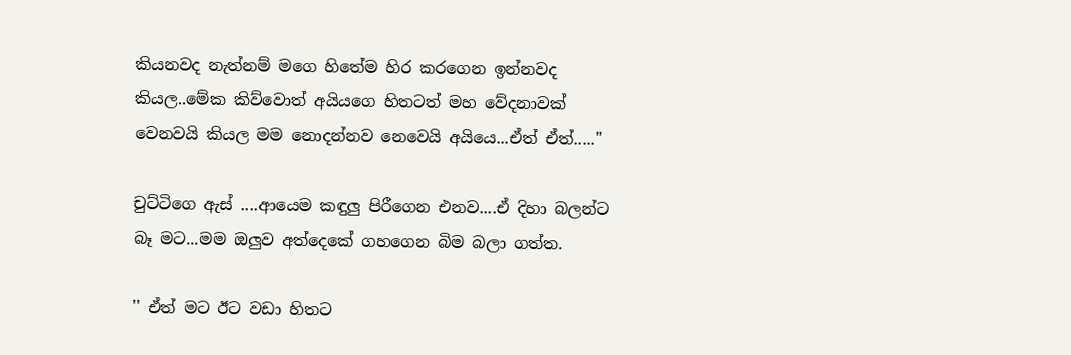කියනවද නැත්නම් මගෙ හිතේම හිර කරගෙන ඉන්නවද කියල..මේක කිව්වොත් අයියගෙ හිතටත් මහ වේදනාවක් වෙනවයි කියල මම නොදන්නව නෙවෙයි අයියෙ...ඒත් ඒත්.....''

චුට්ටිගෙ ඇස් ....ආයෙම කඳුලු පිරීගෙන එනව....ඒ දිහා බලන්ට බෑ මට...මම ඔලුව අත්දෙකේ ගහගෙන බිම බලා ගත්ත.

'' ඒත් මට ඊට වඩා හිතට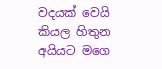වදයක් වෙයි කියල හිතුන අයියට මගෙ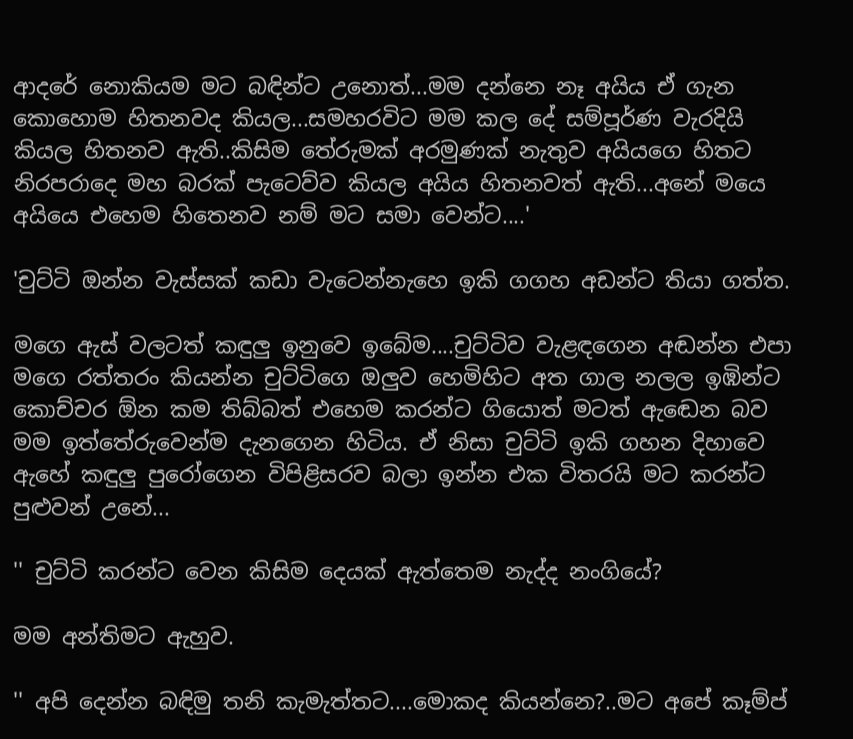ආදරේ නොකියම මට බඳින්ට උනොත්...මම දන්නෙ නෑ අයිය ඒ ගැන කොහොම හිතනවද කියල...සමහරවිට මම කල දේ සම්පූර්ණ වැරදියි කියල හිතනව ඇති..කිසිම තේරුමක් අරමුණක් නැතුව අයියගෙ හිතට නිරපරාදෙ මහ බරක් පැටෙව්ව කියල අයිය හිතනවත් ඇති...අනේ මයෙ අයියෙ එහෙම හිතෙනව නම් මට සමා වෙන්ට....'

'චුට්ටි ඔන්න වැස්සක් කඩා වැටෙන්නැහෙ ඉකි ගගහ අඩන්ට තියා ගත්ත.

මගෙ ඇස් වලටත් කඳුලු ඉනුවෙ ඉබේම....චුට්ටිව වැළඳගෙන අඬන්න එපා මගෙ රත්තරං කියන්න චුට්ටිගෙ ඔලුව හෙමිහිට අත ගාල නලල ඉඹින්ට කොච්චර ඕන කම තිබ්බත් එහෙම කරන්ට ගියොත් මටත් ඇඬෙන බව මම ඉත්තේරුවෙන්ම දැනගෙන හිටිය. ඒ නිසා චුට්ටි ඉකි ගහන දිහාවෙ ඇහේ කඳුලු පුරෝගෙන විපිළිසරව බලා ඉන්න එක විතරයි මට කරන්ට පුළුවන් උනේ...

'' චුට්ටි කරන්ට වෙන කිසිම දෙයක් ඇත්තෙම නැද්ද නංගියේ?

මම අන්තිමට ඇහුව.

'' අපි දෙන්න බඳිමු තනි කැමැත්තට....මොකද කියන්නෙ?..මට අපේ කෑම්ප්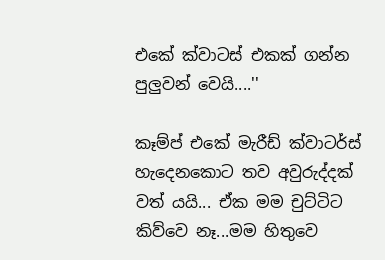එකේ ක්වාටස් එකක් ගන්න පුලුවන් වෙයි....''

කෑම්ප් එකේ මැරීඩ් ක්වාටර්ස් හැදෙනකොට තව අවුරුද්දක් වත් යයි... ඒක මම චුට්ටිට කිව්වෙ නෑ...මම හිතුවෙ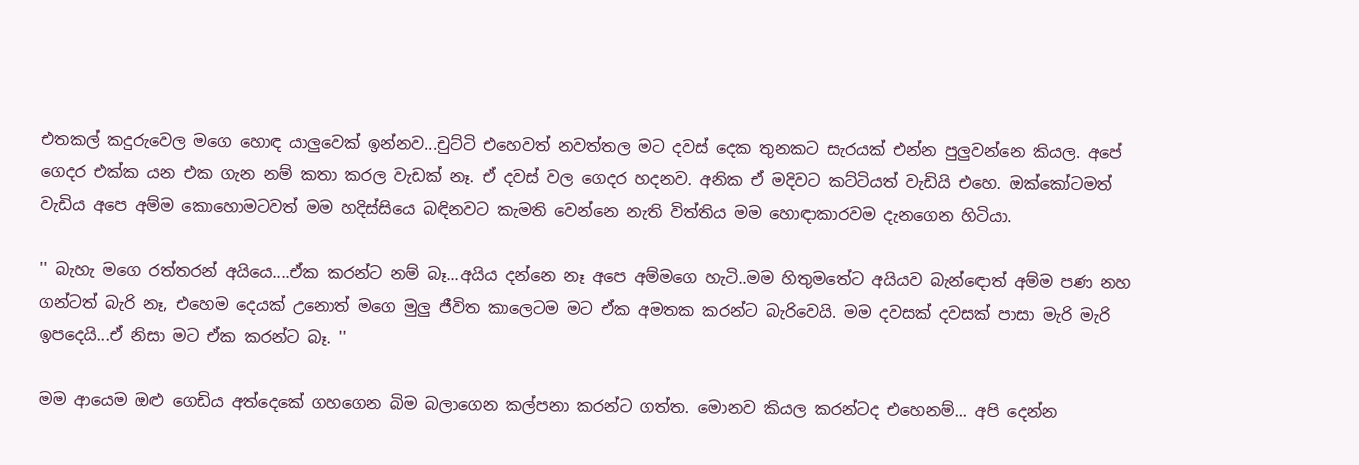එතකල් කදුරුවෙල මගෙ හොඳ යාලුවෙක් ඉන්නව...චුට්ටි එහෙවත් නවත්තල මට දවස් දෙක තුනකට සැරයක් එන්න පුලුවන්නෙ කියල. අපේ ගෙදර එක්ක යන එක ගැන නම් කතා කරල වැඩක් නෑ. ඒ දවස් වල ගෙදර හදනව. අනික ඒ මදිවට කට්ටියත් වැඩියි එහෙ. ඔක්කෝටමත් වැඩිය අපෙ අම්ම කොහොමටවත් මම හදිස්සියෙ බඳිනවට කැමති වෙන්නෙ නැති විත්තිය මම හොඳාකාරවම දැනගෙන හිටියා.

'' බැහැ මගෙ රත්තරන් අයියෙ....ඒක කරන්ට නම් බෑ...අයිය දන්නෙ නෑ අපෙ අම්මගෙ හැටි..මම හිතුමතේට අයියව බැන්ඳොත් අම්ම පණ නහ ගන්ටත් බැරි නෑ, එහෙම දෙයක් උනොත් මගෙ මුලු ජීවිත කාලෙටම මට ඒක අමතක කරන්ට බැරිවෙයි. මම දවසක් දවසක් පාසා මැරි මැරි ඉපදෙයි...ඒ නිසා මට ඒක කරන්ට බෑ. ''

මම ආයෙම ඔළු ගෙඩිය අත්දෙකේ ගහගෙන බිම බලාගෙන කල්පනා කරන්ට ගත්ත. මොනව කියල කරන්ටද එහෙනම්... අපි දෙන්න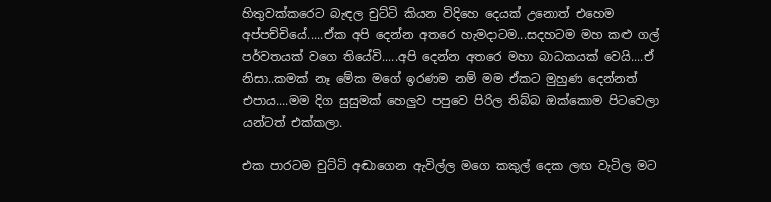හිතුවක්කරෙට බැඳල චුට්ටි කියන විදිහෙ දෙයක් උනොත් එහෙම අප්පච්චියේ.....ඒක අපි දෙන්න අතරෙ හැමදාටම...සදහටම මහ කළු ගල් පර්වතයක් වගෙ තියේවි.....අපි දෙන්න අතරෙ මහා බාධකයක් වෙයි....ඒ නිසා..කමක් නෑ මේක මගේ ඉරණම නම් මම ඒකට මුහුණ දෙන්නත් එපාය....මම දිග සුසුමක් හෙලුව පපුවෙ පිරිල තිබ්බ ඔක්කොම පිටවෙලා යන්ටත් එක්කලා.

එක පාරටම චුට්ටි අඬාගෙන ඇවිල්ල මගෙ කකුල් දෙක ලඟ වැටිල මට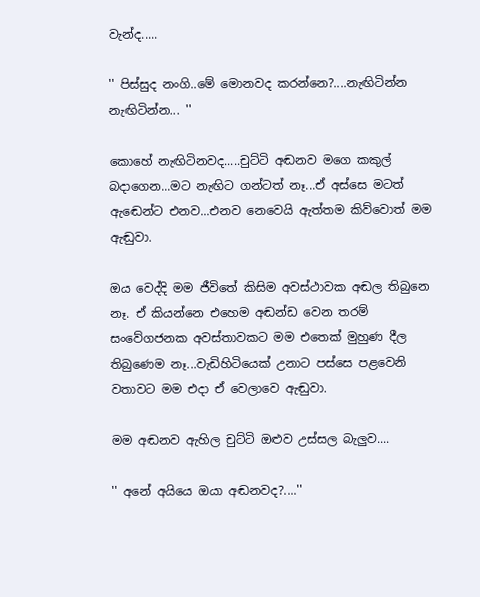වැන්ද.....

'' පිස්සුද නංගි..මේ මොනවද කරන්නෙ?....නැඟිටින්න නැඟිටින්න... ''

කොහේ නැඟිටිනවද.....චුට්ටි අඬනව මගෙ කකුල් බදාගෙන...මට නැඟිට ගන්ටත් නෑ...ඒ අස්සෙ මටත් ඇඬෙන්ට එනව...එනව නෙවෙයි ඇත්තම කිව්වොත් මම ඇඬුවා.

ඔය වෙද්දි මම ජීවිතේ කිසිම අවස්ථාවක අඬල තිබුනෙ නෑ. ඒ කියන්නෙ එහෙම අඬන්ඩ වෙන තරම් සංවේගජනක අවස්තාවකට මම එතෙක් මුහුණ දීල තිබුණෙම නෑ...වැඩිහිටියෙක් උනාට පස්සෙ පළවෙනි වතාවට මම එදා ඒ වෙලාවෙ ඇඬුවා.

මම අඬනව ඇහිල චුට්ටි ඔළුව උස්සල බැලුව....

'' අනේ අයියෙ ඔයා අඬනවද?....''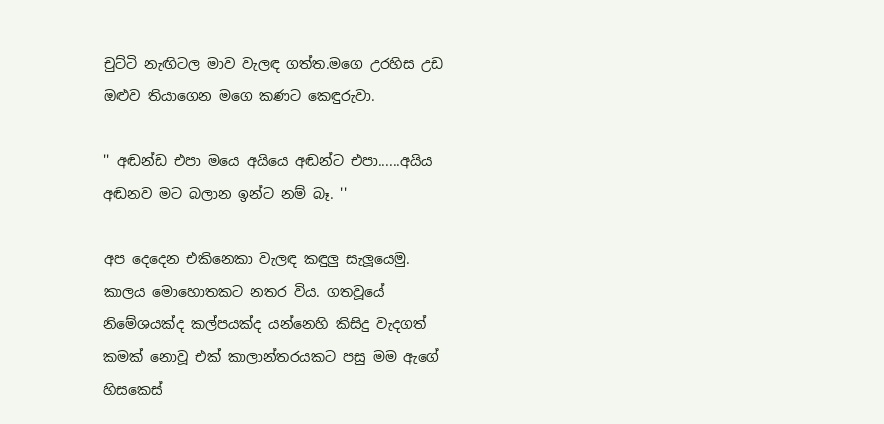චුට්ටි නැඟිටල මාව වැලඳ ගත්ත.මගෙ උරහිස උඩ ඔළුව තියාගෙන මගෙ කණට කෙඳුරුවා.

'' අඬන්ඩ එපා මයෙ අයියෙ අඬන්ට එපා......අයිය අඬනව මට බලාන ඉන්ට නම් බෑ. ''

අප දෙදෙන එකිනෙකා වැලඳ කඳුලු සැලූයෙමු. කාලය මොහොතකට නතර විය. ගතවූයේ නිමේශයක්ද කල්පයක්ද යන්නෙහි කිසිදු වැදගත් කමක් නොවූ එක් කාලාන්තරයකට පසු මම ඇගේ හිසකෙස්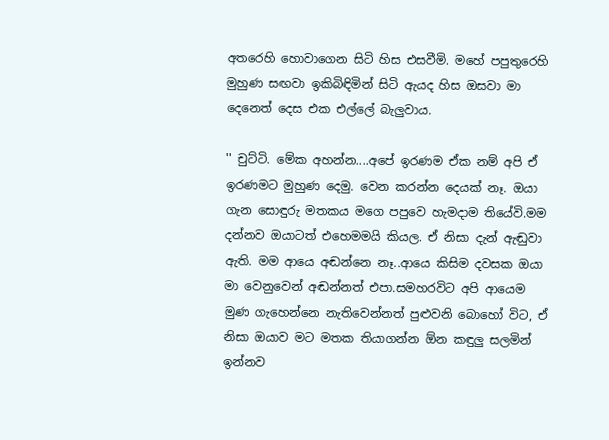අතරෙහි හොවාගෙන සිටි හිස එසවීමි. මහේ පපුතුරෙහි මුහුණ සඟවා ඉකිබිඳිමින් සිටි ඇයද හිස ඔසවා මා දෙනෙත් දෙස එක එල්ලේ බැලුවාය.

'' චුට්ටි. මේක අහන්න....අපේ ඉරණම ඒක නම් අපි ඒ ඉරණමට මුහුණ දෙමු. වෙන කරන්න දෙයක් නෑ. ඔයා ගැන සොඳුරු මතකය මගෙ පපුවෙ හැමදාම තියේවි.මම දන්නව ඔයාටත් එහෙමමයි කියල. ඒ නිසා දැන් ඇඬුවා ඇති. මම ආයෙ අඬන්නෙ නෑ..ආයෙ කිසිම දවසක ඔයා මා වෙනුවෙන් අඬන්නත් එපා.සමහරවිට අපි ආයෙම මුණ ගැහෙන්නෙ නැතිවෙන්නත් පුළුවනි බොහෝ විට, ඒ නිසා ඔයාව මට මතක තියාගන්න ඕන කඳුලු සලමින් ඉන්නව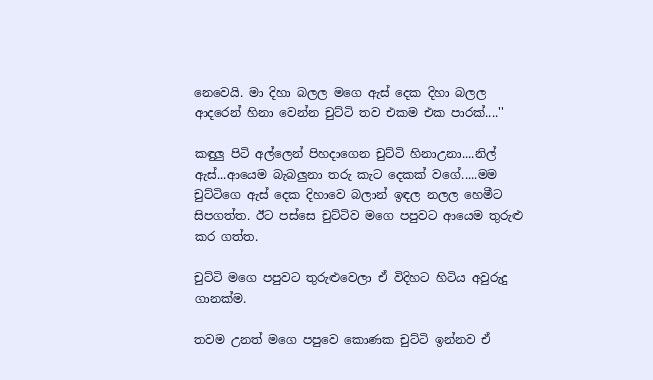නෙවෙයි. මා දිහා බලල මගෙ ඇස් දෙක දිහා බලල ආදරෙන් හිනා වෙන්න චුට්ටි තව එකම එක පාරක්....''

කඳුලු පිටි අල්ලෙන් පිහදාගෙන චුට්ටි හිනාඋනා....නිල් ඇස්...ආයෙම බැබලුනා තරු කැට දෙකක් වගේ.....මම චුට්ටිගෙ ඇස් දෙක දිහාවෙ බලාන් ඉඳල නලල හෙමීට සිපගත්ත. ඊට පස්සෙ චුට්ටිව මගෙ පපුවට ආයෙම තුරුළු කර ගත්ත.

චුට්ටි මගෙ පපුවට තුරුළුවෙලා ඒ විදිහට හිටිය අවුරුදු ගානක්ම.

තවම උනත් මගෙ පපුවෙ කොණක චුට්ටි ඉන්නව ඒ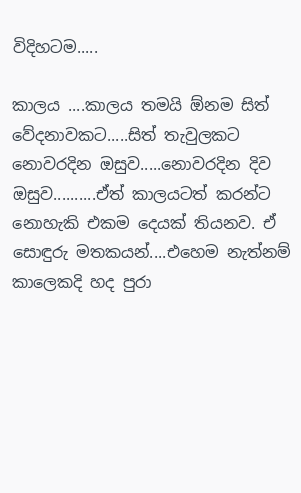විදිහටම.....

කාලය ....කාලය තමයි ඕනම සිත් වේදනාවකට.....සිත් තැවුලකට නොවරදින ඔසුව.....නොවරදින දිව ඔසුව..........ඒත් කාලයටත් කරන්ට නොහැකි එකම දෙයක් තියනව. ඒ සොඳුරු මතකයන්....එහෙම නැත්නම් කාලෙකදි හද පුරා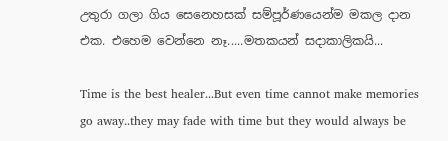උතුරා ගලා ගිය සෙනෙහසක් සම්පූර්ණයෙන්ම මකල දාන එක. එහෙම වෙන්නෙ නෑ.....මතකයන් සදාකාලිකයි...

Time is the best healer...But even time cannot make memories go away..they may fade with time but they would always be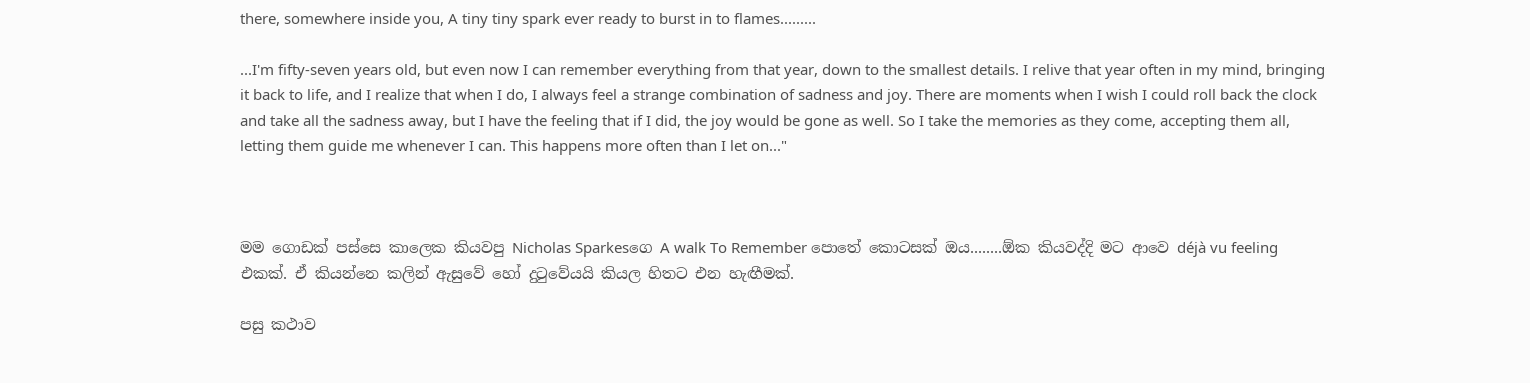there, somewhere inside you, A tiny tiny spark ever ready to burst in to flames.........

...I'm fifty-seven years old, but even now I can remember everything from that year, down to the smallest details. I relive that year often in my mind, bringing it back to life, and I realize that when I do, I always feel a strange combination of sadness and joy. There are moments when I wish I could roll back the clock and take all the sadness away, but I have the feeling that if I did, the joy would be gone as well. So I take the memories as they come, accepting them all, letting them guide me whenever I can. This happens more often than I let on..."



මම ගොඩක් පස්සෙ කාලෙක කියවපු Nicholas Sparkesගෙ A walk To Remember පොතේ කොටසක් ඔය........ඕක කියවද්දි මට ආවෙ déjà vu feeling එකක්. ඒ කියන්නෙ කලින් ඇසුවේ හෝ දුටුවේයයි කියල හිතට එන හැඟීමක්.

පසු කථාව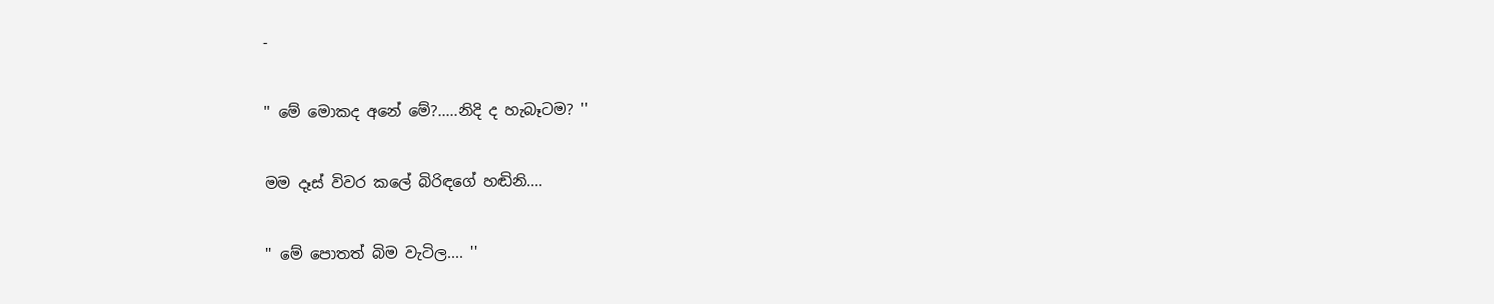-

'' මේ මොකද අනේ මේ?.....නිදි ද හැබෑටම? ''

මම දෑස් විවර කලේ බිරිඳගේ හඬිනි....

'' මේ පොතත් බිම වැටිල.... ''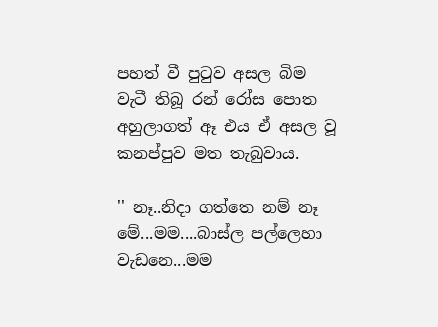පහත් වී පුටුව අසල බිම වැටී තිබූ රන් රෝස පොත අහුලාගත් ඈ එය ඒ අසල වූ කනප්පුව මත තැබුවාය.

'' නෑ..නිදා ගත්තෙ නම් නෑ මේ...මම....බාස්ල පල්ලෙහා වැඩනෙ...මම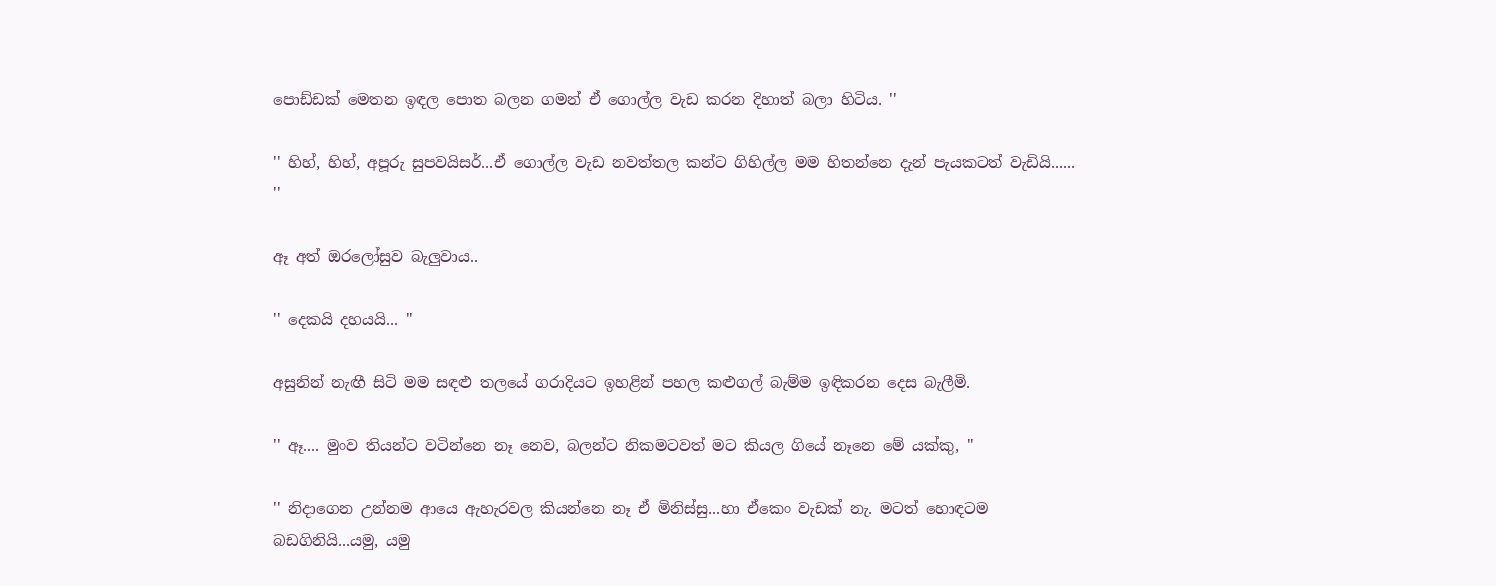පොඩ්ඩක් මෙතන ඉඳල පොත බලන ගමන් ඒ ගොල්ල වැඩ කරන දිහාත් බලා හිටිය. ''

'' හිහ්, හිහ්, අපූරු සුපවයිසර්...ඒ ගොල්ල වැඩ නවත්තල කන්ට ගිහිල්ල මම හිතන්නෙ දැන් පැයකටත් වැඩියි...... ''

ඈ අත් ඔරලෝසුව බැලුවාය..

'' දෙකයි දහයයි... ''

අසුනින් නැඟී සිටි මම සඳළු තලයේ ගරාදියට ඉහළින් පහල කළුගල් බැම්ම ඉඳිකරන දෙස බැලීමි.

'' ඈ.... මුංව තියන්ට වටින්නෙ නෑ නෙව, බලන්ට නිකමටවත් මට කියල ගියේ නෑනෙ මේ යක්කු, ''

'' නිදාගෙන උන්නම ආයෙ ඇහැරවල කියන්නෙ නෑ ඒ මිනිස්සු...හා ඒකෙං වැඩක් නැ. මටත් හොඳටම බඩගිනියි...යමු, යමු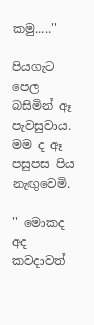කමු.....''

පියගැට පෙල බසිමින් ඈ පැවසුවාය. මම ද ඈ පසුපස පිය නැඟුවෙමි.

'' මොකද අද කවදාවත්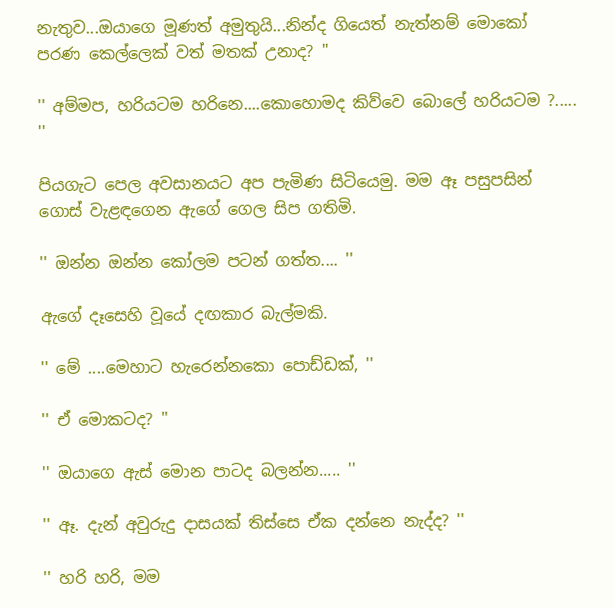නැතුව...ඔයාගෙ මූණත් අමුතුයි...නින්ද ගියෙත් නැත්නම් මොකෝ පරණ කෙල්ලෙක් වත් මතක් උනාද? ''

'' අම්මප, හරියටම හරිනෙ....කොහොමද කිව්වෙ බොලේ හරියටම ?..... ''

පියගැට පෙල අවසානයට අප පැමිණ සිටියෙමු. මම ඈ පසුපසින් ගොස් වැළඳගෙන ඇගේ ගෙල සිප ගතිමි.

'' ඔන්න ඔන්න කෝලම පටන් ගත්ත.... ''

ඇගේ දෑසෙහි වූයේ දඟකාර බැල්මකි.

'' මේ ....මෙහාට හැරෙන්නකො පොඩ්ඩක්, ''

'' ඒ මොකටද? ''

'' ඔයාගෙ ඇස් මොන පාටද බලන්න..... ''

'' ඈ. දැන් අවුරුදු දාසයක් තිස්සෙ ඒක දන්නෙ නැද්ද? ''

'' හරි හරි, මම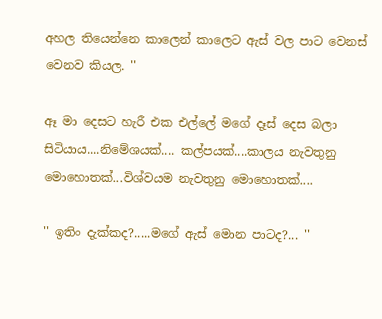අහල තියෙන්නෙ කාලෙන් කාලෙට ඇස් වල පාට වෙනස් වෙනව කියල. ''

ඈ මා දෙසට හැරී එක එල්ලේ මගේ දෑස් දෙස බලා සිටියාය....නිමේශයක්.... කල්පයක්....කාලය නැවතුනු මොහොතක්...විශ්වයම නැවතුනු මොහොතක්....

'' ඉතිං දැක්කද?.....මගේ ඇස් මොන පාටද?... ''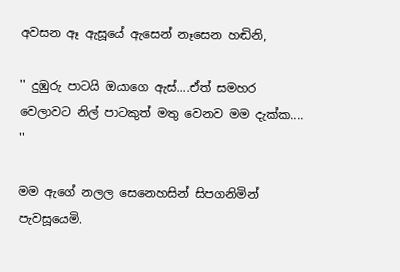අවසන ඈ ඇසූයේ ඇසෙන් නෑසෙන හඬිනි,

'' දුඹුරු පාටයි ඔයාගෙ ඇස්....ඒත් සමහර වෙලාවට නිල් පාටකුත් මතු වෙනව මම දැක්ක.... ''

මම ඇගේ නලල සෙනෙහසින් සිපගනිමින් පැවසූයෙමි.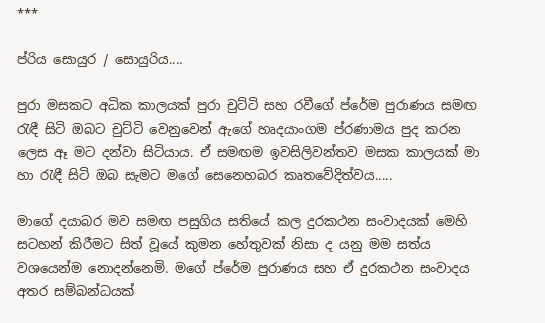***

ප්රිය සොයුර / සොයුරිය....

පුරා මසකට අධික කාලයක් පුරා චුට්ටි සහ රවීගේ ප්රේම පුරාණය සමඟ රැඳී සිටි ඔබට චුට්ටි වෙනුවෙන් ඇගේ හෘදයාංගම ප්රණාමය පුද කරන ලෙස ඈ මට දන්වා සිටියාය. ඒ සමඟම ඉවසිලිවන්තව මසක කාලයක් මා හා රැඳී සිටි ඔබ සැමට මගේ සෙනෙහබර කෘතවේදිත්වය.....

මාගේ දයාබර මව සමඟ පසුගිය සතියේ කල දුරකථන සංවාදයක් මෙහි සටහන් කිරීමට සිත් වූයේ කුමන හේතුවක් නිසා ද යනු මම සත්ය වශයෙන්ම නොදන්නෙමි. මගේ ප්රේම පුරාණය සහ ඒ දුරකථන සංවාදය අතර සම්බන්ධයක්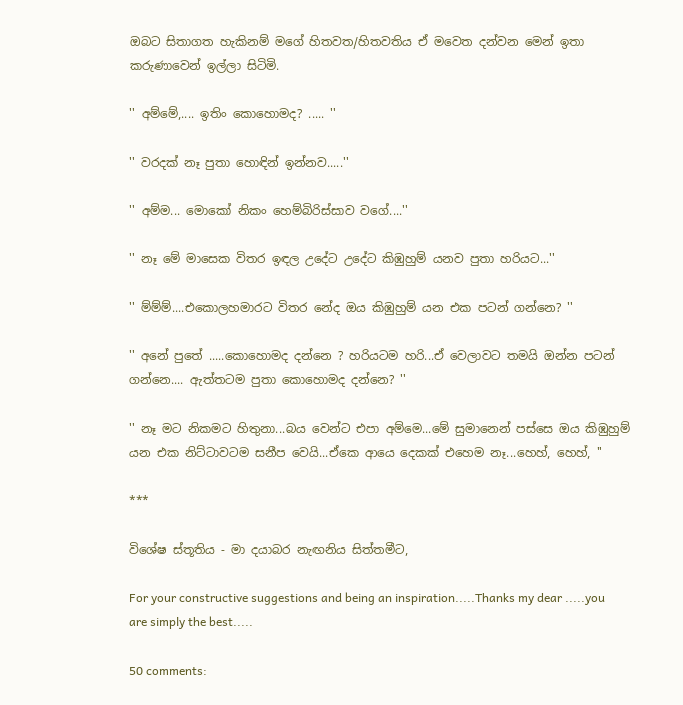ඔබට සිතාගත හැකිනම් මගේ හිතවත/හිතවතිය ඒ මවෙත දන්වන මෙන් ඉතා කරුණාවෙන් ඉල්ලා සිටිමි.

'' අම්මේ,.... ඉතිං කොහොමද? ..... ''

'' වරදක් නෑ පුතා හොඳින් ඉන්නව.....''

'' අම්ම... මොකෝ නිකං හෙම්බිරිස්සාව වගේ....''

'' නෑ මේ මාසෙක විතර ඉඳල උදේට උදේට කිඹුහුම් යනව පුතා හරියට...''

'' ම්ම්ම්....එකොලහමාරට විතර නේද ඔය කිඹුහුම් යන එක පටන් ගන්නෙ? ''

'' අනේ පුතේ .....කොහොමද දන්නෙ ? හරියටම හරි...ඒ වෙලාවට තමයි ඔන්න පටන් ගන්නෙ.... ඇත්තටම පුතා කොහොමද දන්නෙ? ''

'' නෑ මට නිකමට හිතුනා...බය වෙන්ට එපා අම්මෙ...මේ සුමානෙන් පස්සෙ ඔය කිඹුහුම් යන එක නිට්ටාවටම සනීප වෙයි...ඒකෙ ආයෙ දෙකක් එහෙම නෑ...හෙහ්, හෙහ්, ''

***

විශේෂ ස්තූතිය - මා දයාබර නැඟනිය සිත්තමීට,

For your constructive suggestions and being an inspiration.....Thanks my dear .....you are simply the best.....

50 comments: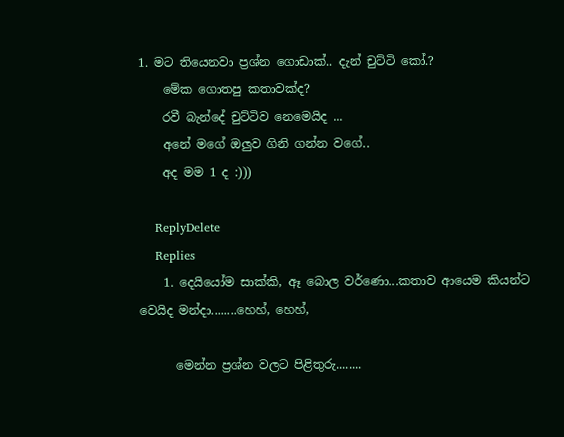1. මට තියෙනවා ප්‍රශ්න ගොඩාක්.. දැන් චුට්ටි කෝ.?
    මේක ගොතපු කතාවක්ද?
    රවී බැන්දේ චුට්ටිව නෙමෙයිද ...
    අනේ මගේ ඔලුව ගිනි ගන්න වගේ..
    අද මම 1 ද :)))

    ReplyDelete
    Replies
    1. දෙයියෝම සාක්කි, ඈ බොල වර්ණො...කතාව ආයෙම කියන්ට වෙයිද මන්දා........හෙහ්, හෙහ්,

      මෙන්න ප්‍රශ්න වලට පිළිතුරු........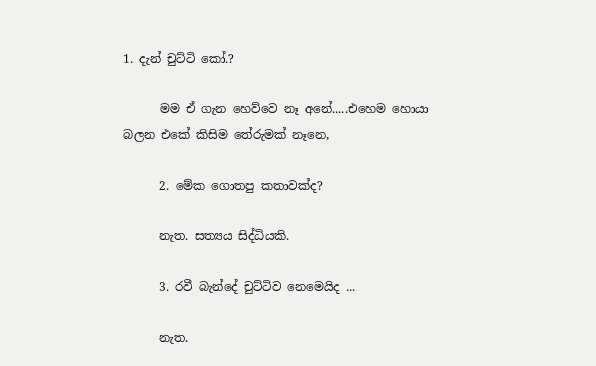1. දැන් චුට්ටි කෝ.?

      මම ඒ ගැන හෙව්වෙ නෑ අනේ.....එහෙම හොයා බලන එකේ කිසිම තේරුමක් නෑනෙ,

      2. මේක ගොතපු කතාවක්ද?

      නැත. සත්‍යය සිද්ධියකි.

      3. රවී බැන්දේ චුට්ටිව නෙමෙයිද ...

      නැත.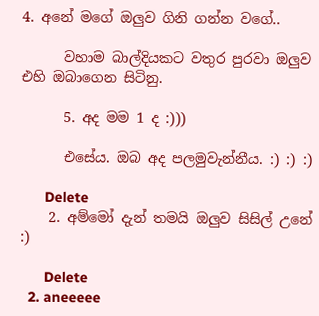4. අනේ මගේ ඔලුව ගිනි ගන්න වගේ..

      වහාම බාල්දියකට වතුර පුරවා ඔලුව එහි ඔබාගෙන සිටිනු.

      5. අද මම 1 ද :)))

      එසේය. ඔබ අද පලමුවැන්නීය. :) :) :)

      Delete
    2. අම්මෝ දැන් තමයි ඔලුව සිසිල් උනේ :)

      Delete
  2. aneeeee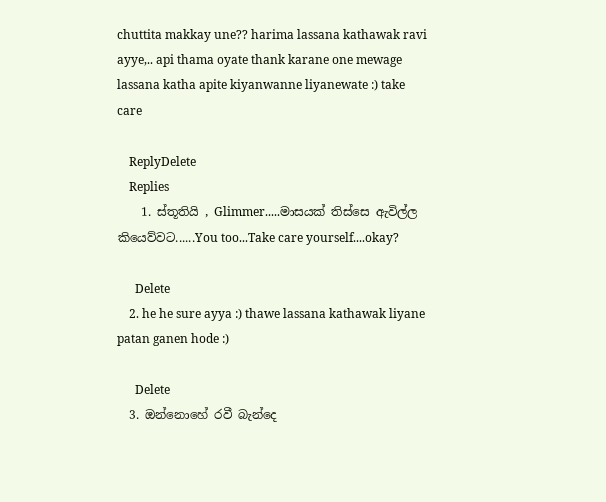chuttita makkay une?? harima lassana kathawak ravi ayye,.. api thama oyate thank karane one mewage lassana katha apite kiyanwanne liyanewate :) take care

    ReplyDelete
    Replies
    1. ස්තූතියි , Glimmer.....මාසයක් තිස්සෙ ඇවිල්ල කියෙව්වට......You too...Take care yourself....okay?

      Delete
    2. he he sure ayya :) thawe lassana kathawak liyane patan ganen hode :)

      Delete
  3. ඔන්නොහේ රවී බැන්දෙ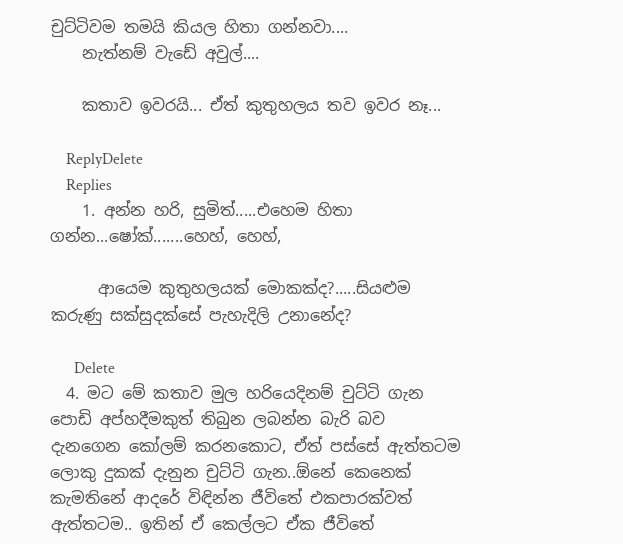චුට්ටිවම තමයි කියල හිතා ගන්නවා....
    නැත්නම් වැඩේ අවුල්....

    කතාව ඉවරයි... ඒත් කුතුහලය තව ඉවර නෑ...

    ReplyDelete
    Replies
    1. අන්න හරි, සුමිත්.....එහෙම හිතා ගන්න...ෂෝක්.......හෙහ්, හෙහ්,

      ආයෙම කුතුහලයක් මොකක්ද?.....සියළුම කරුණු සක්සුදක්සේ පැහැදිලි උනානේද?

      Delete
  4. මට මේ කතාව මුල හරියෙදිනම් චුට්ටි ගැන පොඩි අප්හදීමකුත් තිබුන ලබන්න බැරි බව දැනගෙන කෝලම් කරනකොට, ඒත් පස්සේ ඇත්තටම ලොකු දුකක් දැනුන චුට්ටි ගැන..ඕනේ කෙනෙක් කැමතිනේ ආදරේ විඳින්න ජීවිතේ එකපාරක්වත් ඇත්තටම.. ඉතින් ඒ කෙල්ලට ඒක ජීවිතේ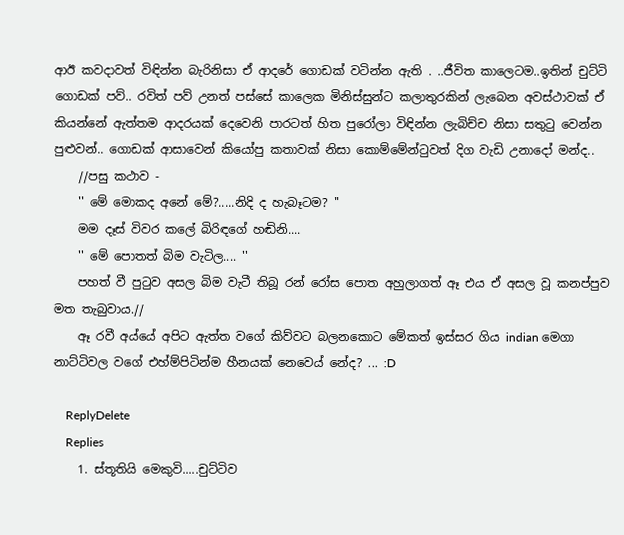ආඊ කවදාවත් විඳින්න බැරිනිසා ඒ ආදරේ ගොඩක් වටින්න ඇති . ..ජීවිත කාලෙටම..ඉතින් චුට්ටි ගොඩක් පව්.. රවිත් පව් උනත් පස්සේ කාලෙක මිනිස්සුන්ට කලාතුරකින් ලැබෙන අවස්ථාවක් ඒ කියන්නේ ඇත්තම ආදරයක් දෙවෙනි පාරටත් හිත පුරෝලා විඳින්න ලැබිච්ච නිසා සතුටු වෙන්න පුළුවන්.. ගොඩක් ආසාවෙන් කියෝපු කතාවක් නිසා කොම්මේන්ටුවත් දිග වැඩි උනාදෝ මන්ද..
    //පසු කථාව -
    '' මේ මොකද අනේ මේ?.....නිදි ද හැබෑටම? ''
    මම දෑස් විවර කලේ බිරිඳගේ හඬිනි....
    '' මේ පොතත් බිම වැටිල.... ''
    පහත් වී පුටුව අසල බිම වැටී තිබූ රන් රෝස පොත අහුලාගත් ඈ එය ඒ අසල වූ කනප්පුව මත තැබුවාය.//
    ඈ රවී අය්යේ අපිට ඇත්ත වගේ කිව්වට බලනකොට මේකත් ඉස්සර ගිය indian මෙගා නාට්ටිවල වගේ එහ්ම්පිටින්ම හීනයක් නෙවෙය් නේද? ... :D

    ReplyDelete
    Replies
    1. ස්තූතියි මෙකුවි.....චුට්ටිව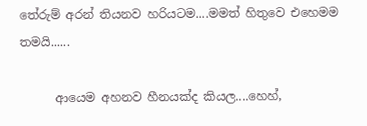තේරුම් අරන් තියනව හරියටම....මමත් හිතුවෙ එහෙමම තමයි......

      ආයෙම අහනව හීනයක්ද කියල....හෙහ්,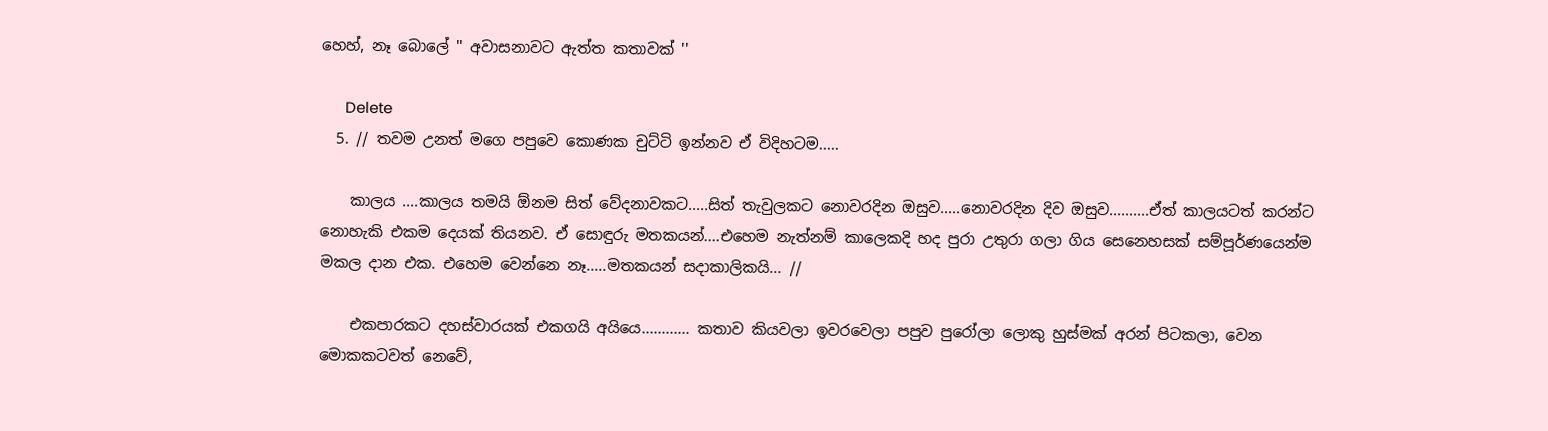හෙහ්, නෑ බොලේ '' අවාසනාවට ඇත්ත කතාවක් ''

      Delete
  5. // තවම උනත් මගෙ පපුවෙ කොණක චුට්ටි ඉන්නව ඒ විදිහටම.....

    කාලය ....කාලය තමයි ඕනම සිත් වේදනාවකට.....සිත් තැවුලකට නොවරදින ඔසුව.....නොවරදින දිව ඔසුව..........ඒත් කාලයටත් කරන්ට නොහැකි එකම දෙයක් තියනව. ඒ සොඳුරු මතකයන්....එහෙම නැත්නම් කාලෙකදි හද පුරා උතුරා ගලා ගිය සෙනෙහසක් සම්පූර්ණයෙන්ම මකල දාන එක. එහෙම වෙන්නෙ නෑ.....මතකයන් සදාකාලිකයි... //

    එකපාරකට දහස්වාරයක් එකගයි අයියෙ............ කතාව කියවලා ඉවරවෙලා පපුව පුරෝලා ලොකු හුස්මක් අරන් පිටකලා, වෙන මොකකටවත් නෙවේ,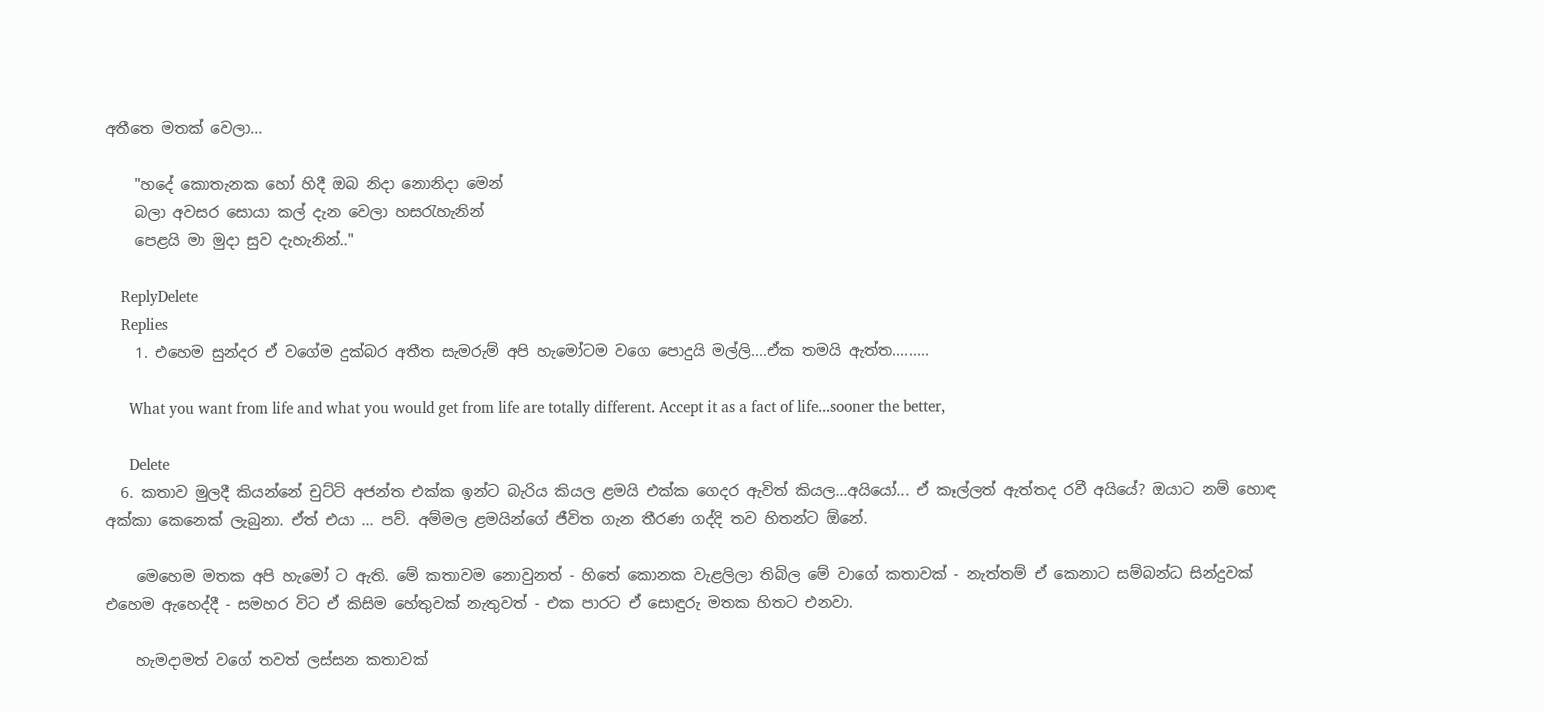අතීතෙ මතක් වෙලා...

    "හදේ කොතැනක හෝ හිදී ඔබ නිදා නොනිදා මෙන්
    බලා අවසර සොයා කල් දැන වෙලා හසරැහැනින්
    පෙළයි මා මුදා සුව දැහැනින්.."

    ReplyDelete
    Replies
    1. එහෙම සුන්දර ඒ වගේම දුක්බර අතීත සැමරුම් අපි හැමෝටම වගෙ පොදුයි මල්ලි....ඒක තමයි ඇත්ත.........

      What you want from life and what you would get from life are totally different. Accept it as a fact of life...sooner the better,

      Delete
  6. කතාව මුලදී කියන්නේ චුට්ටි අජන්ත එක්ක ඉන්ට බැරිය කියල ළමයි එක්ක ගෙදර ඇවිත් කියල...අයියෝ... ඒ කෑල්ලත් ඇත්තද රවී අයියේ? ඔයාට නම් හොඳ අක්කා කෙනෙක් ලැබුනා. ඒත් එයා ... පව්. අම්මල ළමයින්ගේ ජීවිත ගැන තීරණ ගද්දි තව හිතන්ට ඕනේ.

    මෙහෙම මතක අපි හැමෝ ට ඇති. මේ කතාවම නොවුනත් - හිතේ කොනක වැළලිලා තිබිල මේ වාගේ කතාවක් - නැත්තම් ඒ කෙනාට සම්බන්ධ සින්දුවක් එහෙම ඇහෙද්දී - සමහර විට ඒ කිසිම හේතුවක් නැතුවත් - එක පාරට ඒ සොඳුරු මතක හිතට එනවා.

    හැමදාමත් වගේ තවත් ලස්සන කතාවක්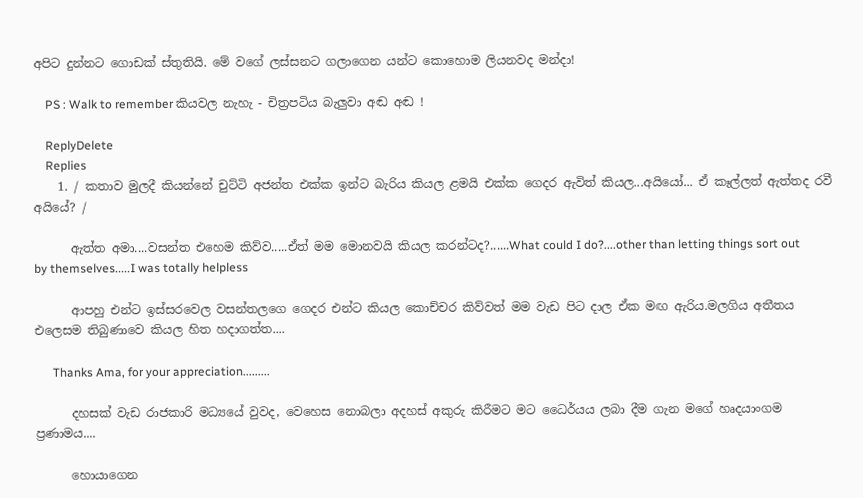අපිට දුන්නට ගොඩක් ස්තුතියි. මේ වගේ ලස්සනට ගලාගෙන යන්ට කොහොම ලියනවද මන්දා!

    PS : Walk to remember කියවල නැහැ - චිත්‍රපටිය බැලුවා අඬ අඬ !

    ReplyDelete
    Replies
    1. / කතාව මුලදී කියන්නේ චුට්ටි අජන්ත එක්ක ඉන්ට බැරිය කියල ළමයි එක්ක ගෙදර ඇවිත් කියල...අයියෝ... ඒ කෑල්ලත් ඇත්තද රවී අයියේ? /

      ඇත්ත අමා....වසන්ත එහෙම කිව්ව.....ඒත් මම මොනවයි කියල කරන්ටද?......What could I do?....other than letting things sort out by themselves.....I was totally helpless

      ආපහු එන්ට ඉස්සරවෙල වසන්තලගෙ ගෙදර එන්ට කියල කොච්චර කිව්වත් මම වැඩ පිට දාල ඒක මඟ ඇරිය.මලගිය අතීතය එලෙසම තිබුණාවෙ කියල හිත හදාගත්ත....

      Thanks Ama, for your appreciation.........

      දහසක් වැඩ රාජකාරි මධ්‍යයේ වුවද, වෙහෙස නොබලා අදහස් අකුරු කිරීමට මට ධෛර්යය ලබා දීම ගැන මගේ හෘදයාංගම ප්‍රණාමය....

      හොයාගෙන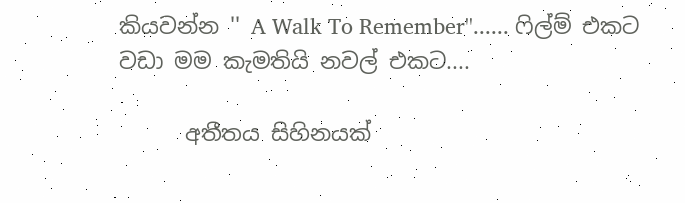කියවන්න '' A Walk To Remember''...... ෆිල්ම් එකට වඩා මම කැමතියි නවල් එකට....

      අතීතය සිහිනයක්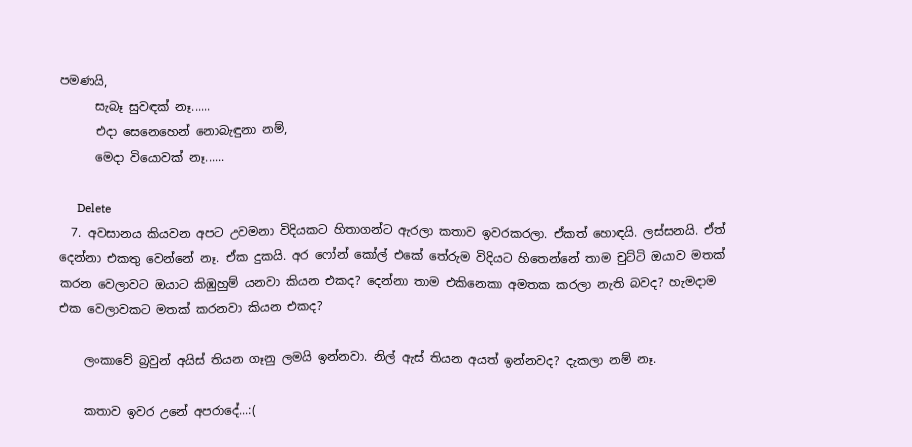පමණයි,
      සැබෑ සුවඳක් නෑ......
      එදා සෙනෙහෙන් නොබැඳුනා නම්,
      මෙදා වියොවක් නෑ......

      Delete
  7. අවසානය කියවන අපට උවමනා විදියකට හිතාගන්ට ඇරලා කතාව ඉවරකරලා. ඒකත් හොඳයි. ලස්සනයි. ඒත් දෙන්නා එකතු වෙන්නේ නෑ. ඒක දුකයි. අර ෆෝන් කෝල් එකේ තේරුම විදියට හිතෙන්නේ තාම චුට්ටි ඔයාව මතක් කරන වෙලාවට ඔයාට කිඹුහුම් යනවා කියන එකද? දෙන්නා තාම එකිනෙකා අමතක කරලා නැති බවද? හැමදාම එක වෙලාවකට මතක් කරනවා කියන එකද?

    ලංකාවේ බ්‍රවුන් අයිස් තියන ගෑනු ලමයි ඉන්නවා. නිල් ඇස් තියන අයත් ඉන්නවද? දැකලා නම් නෑ.

    කතාව ඉවර උනේ අපරාදේ...:(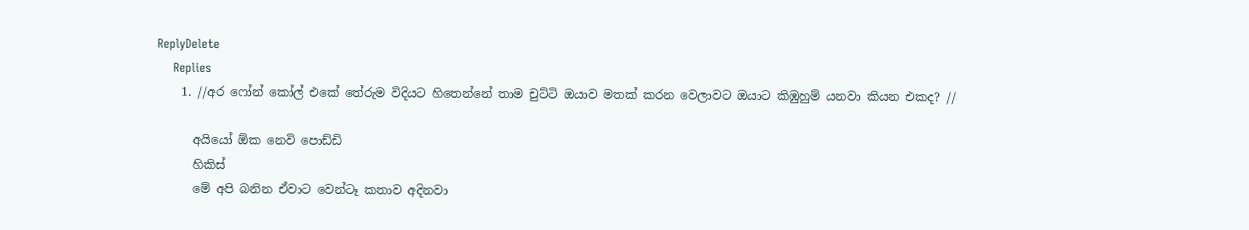ReplyDelete
    Replies
    1. //අර ෆෝන් කෝල් එකේ තේරුම විදියට හිතෙන්නේ තාම චුට්ටි ඔයාව මතක් කරන වෙලාවට ඔයාට කිඹුහුම් යනවා කියන එකද? //

      අයියෝ ඕක නෙවි පොඩ්ඩි
      හිකිස්
      මේ අපි බනින ඒවාට වෙන්ටෑ කතාව අදිනවා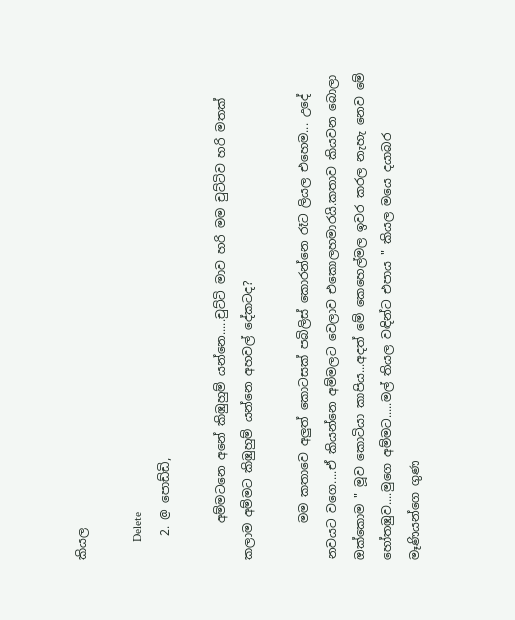කියල

      Delete
    2. @ පොඩ්ඩි,

      අම්මටනෙ අනේ කිඹුහුම් යන්නෙ.....චුට්ටි මාව හරි මම චුට්ටිව හරි මතක් කලාම අම්මට කිඹුහුම් යන්නෙ අහවල් දේකටද?

      මම කතාවෙ අලුත් කොටසක් පබිලිස් කොරන්නෙ රෑට ලියල එහෙම... උදේ නවයට වගෙ....ඒ කියන්නෙ අම්මලට වෙලාව එකොලහමාරයි.කතාව කියවන බොලා ඔක්කොම " මූව කොටියා කාපිය...අදත් මේ කෙහෙල්මල ඉවර කරල නැහැ නෙව මේ හෝතඹුව....මුගෙ අම්මට.....මල් තියල වඳින්ට එපාය " කියල මයෙ දයාබර මෑණියන්ගෙ ගුණ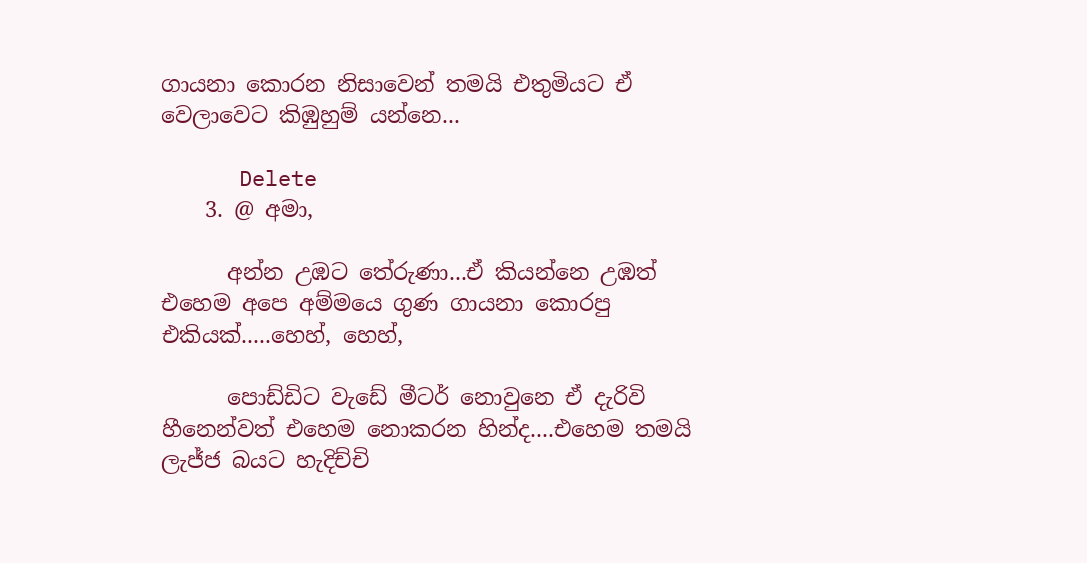ගායනා කොරන නිසාවෙන් තමයි එතුමියට ඒ වෙලාවෙට කිඹුහුම් යන්නෙ...

      Delete
    3. @ අමා,

      අන්න උඹට තේරුණා...ඒ කියන්නෙ උඹත් එහෙම අපෙ අම්මයෙ ගුණ ගායනා කොරපු එකියක්.....හෙහ්, හෙහ්,

      පොඩ්ඩිට වැඩේ මීටර් නොවුනෙ ඒ දැරිවි හීනෙන්වත් එහෙම නොකරන හින්ද....එහෙම තමයි ලැජ්ජ බයට හැදිච්චි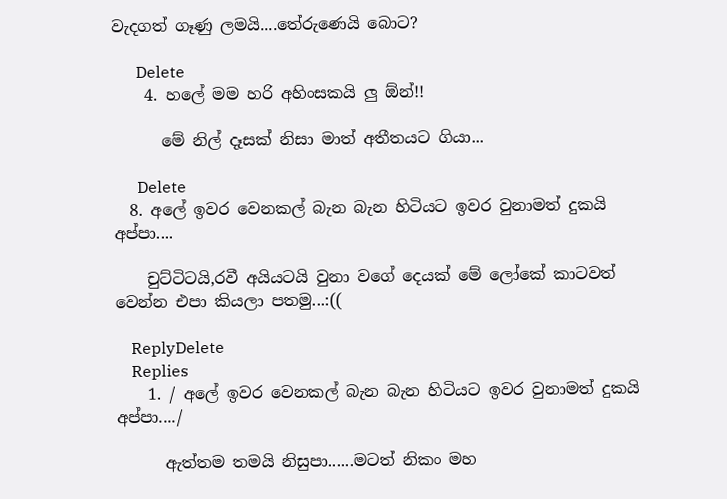වැදගත් ගෑණු ලමයි....තේරුණෙයි බොට?

      Delete
    4. හලේ මම හරි අහිංසකයි ලු ඕන්!!

      මේ නිල් දෑසක් නිසා මාත් අතීතයට ගියා...

      Delete
  8. අලේ ඉවර වෙනකල් බැන බැන හිටියට ඉවර වුනාමත් දුකයි අප්පා....

    චුට්ටිටයි,රවී අයියටයි වුනා වගේ දෙයක් මේ ලෝකේ කාටවත් වෙන්න එපා කියලා පතමු...:((

    ReplyDelete
    Replies
    1. / අලේ ඉවර වෙනකල් බැන බැන හිටියට ඉවර වුනාමත් දුකයි අප්පා..../

      ඇත්තම තමයි නිසුපා......මටත් නිකං මහ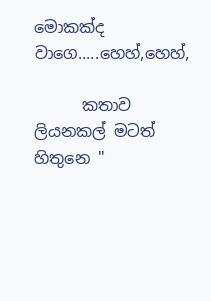මොකක්ද වාගෙ.....හෙහ්,හෙහ්,

      කතාව ලියනකල් මටත් හිතුනෙ "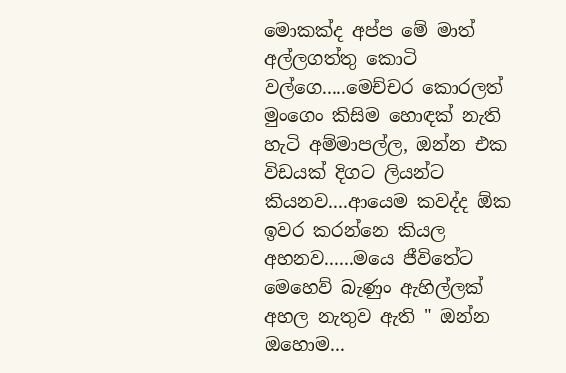මොකක්ද අප්ප මේ මාත් අල්ලගත්තු කොටි වල්ගෙ.....මෙච්චර කොරලත් මුංගෙං කිසිම හොඳක් නැති හැටි අම්මාපල්ල, ඔන්න එක විඩයක් දිගට ලියන්ට කියනව....ආයෙම කවද්ද ඕක ඉවර කරන්නෙ කියල අහනව......මයෙ ජීවිතේට මෙහෙව් බැණුං ඇහිල්ලක් අහල නැතුව ඇති " ඔන්න ඔහොම...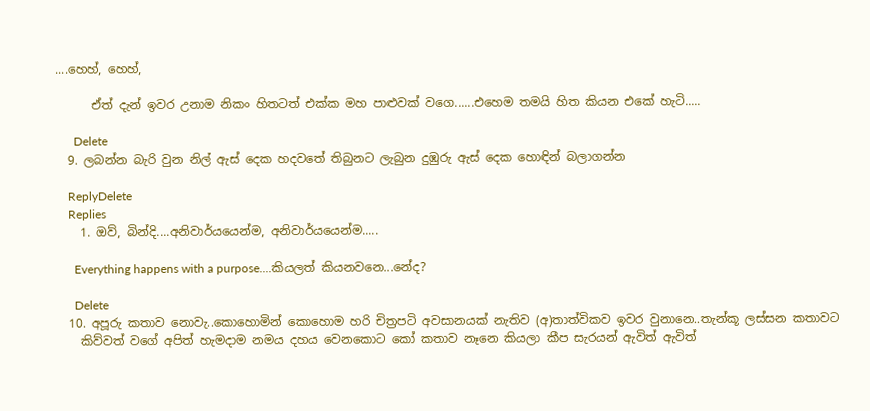....හෙහ්, හෙහ්,

      ඒත් දැන් ඉවර උනාම නිකං හිතටත් එක්ක මහ පාළුවක් වගෙ......එහෙම තමයි හිත කියන එකේ හැටි.....

      Delete
  9. ලබන්න බැරි වුන නිල් ඇස් දෙක හදවතේ තිබුනට ලැබුන දුඹුරු ඇස් දෙක හොඳින් බලාගන්න

    ReplyDelete
    Replies
    1. ඔව්, බින්දි....අනිවාර්යයෙන්ම, අනිවාර්යයෙන්ම.....

      Everything happens with a purpose....කියලත් කියනවනෙ...නේද?

      Delete
  10. අපූරු කතාව නොවැ..කොහොමින් කොහොම හරි චිත්‍රපටි අවසානයක් නැතිව (අ)තාත්විකව ඉවර වුනානෙ..තැන්කූ ලස්සන කතාවට
    කිව්වත් වගේ අපිත් හැමදාම නමය දහය වෙනකොට කෝ කතාව නෑනෙ කියලා කීප සැරයන් ඇවිත් ඇවිත්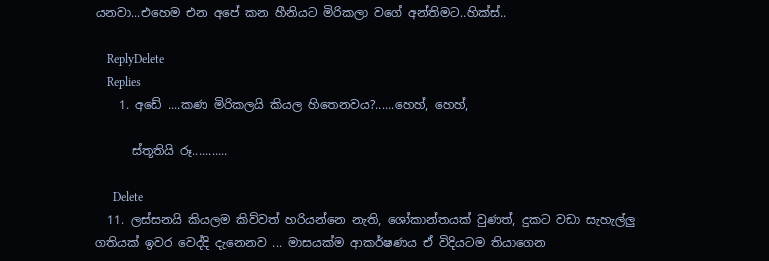යනවා...එහෙම එන අපේ කන හීනියට මිරිකලා වගේ අන්තිමට..හික්ස්..

    ReplyDelete
    Replies
    1. අඩේ ....කණ මිරිකලයි කියල හිතෙනවය?......හෙහ්, හෙහ්,

      ස්තූතියි රූ...........

      Delete
  11. ලස්සනයි කියලම කිව්වත් හරියන්නෙ නැති, ශෝකාන්තයක් වුණත්, දුකට වඩා සැහැල්ලු ගතියක් ඉවර වෙද්දි දැනෙනව ... මාසයක්ම ආකර්ෂණය ඒ විදියටම තියාගෙන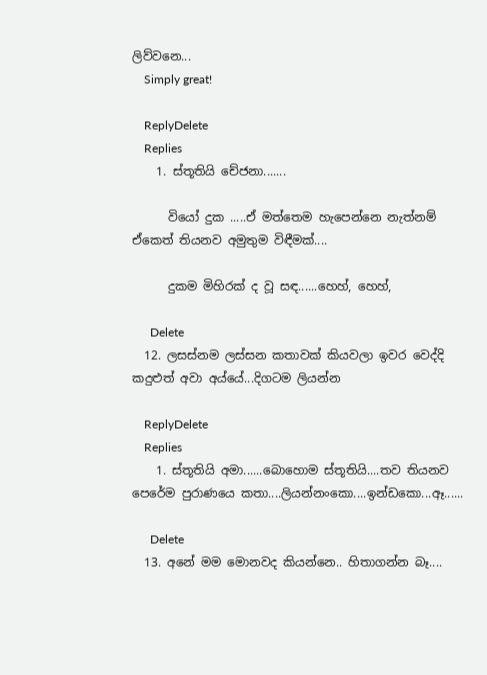ලිව්වනෙ...
    Simply great!

    ReplyDelete
    Replies
    1. ස්තූතියි චේජනා.......

      වියෝ දුක .....ඒ මත්තෙම හැපෙන්නෙ නැත්නම් ඒකෙත් තියනව අමුතුම විඳීමක්....

      දුකම මිහිරක් ද වූ සඳ......හෙහ්, හෙහ්,

      Delete
  12. ලසස්නම ලස්සන කතාවක් කියවලා ඉවර වෙද්දි කදුළුත් අවා අය්යේ...දිගටම ලියන්න

    ReplyDelete
    Replies
    1. ස්තූතියි අමා......බොහොම ස්තූතියි....තව තියනව පෙරේම පුරාණයෙ කතා....ලියන්නංකො....ඉන්ඩකො...ඈ......

      Delete
  13. අනේ මම මොනවද කියන්නෙ.. හිතාගන්න බෑ....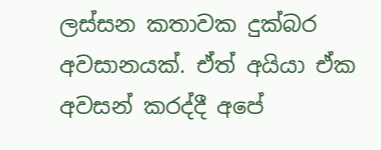ලස්සන කතාවක දුක්බර අවසානයක්. ඒත් අයියා ඒක අවසන් කරද්දී අපේ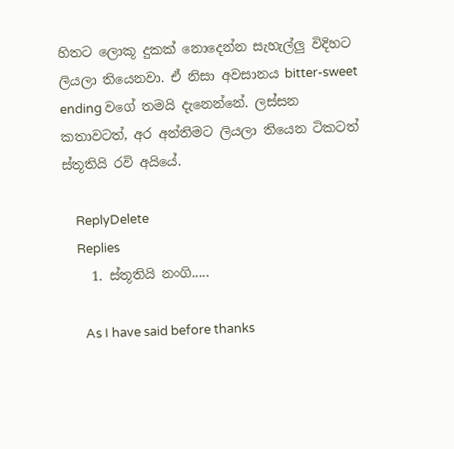හිතට ලොකූ දුකක් නොදෙන්න සැහැල්ලු විදිහට ලියලා තියෙනවා. ඒ නිසා අවසානය bitter-sweet ending වගේ තමයි දැනෙන්නේ. ලස්සන කතාවටත්, අර අන්තිමට ලියලා තියෙන ටිකටත් ස්තූතියි රවි අයියේ.

    ReplyDelete
    Replies
    1. ස්තූතියි නංගි.....

      As I have said before thanks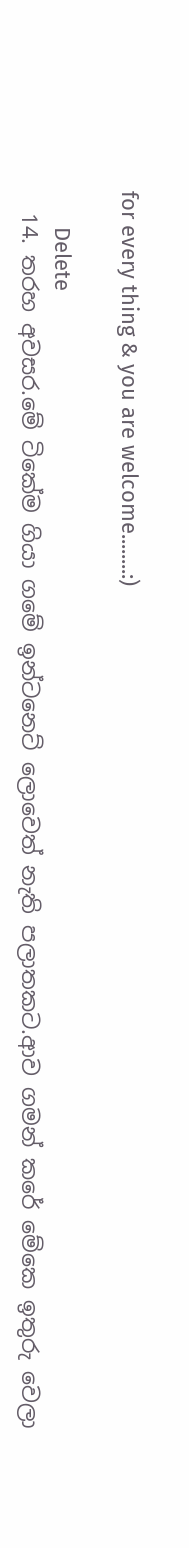for every thing & you are welcome........:)

      Delete
  14. තරහ අවසර.මේ ටිකේම ගියා ගමේ ඉන්ටනෙට් ලොවෙත් නැති පලාතකට.ආව ගමන් කරේ මේකෙ ඉතුරු වෙලා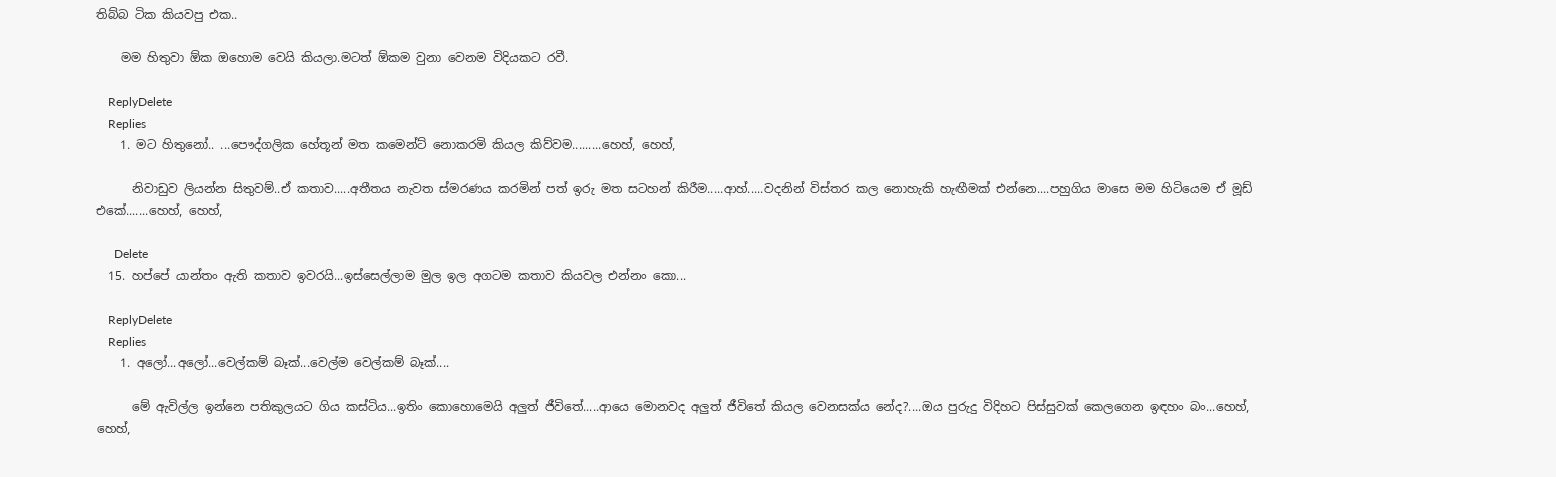තිබ්බ ටික කියවපු එක..

    මම හිතුවා ඕක ඔහොම වෙයි කියලා.මටත් ඕකම වුනා වෙනම විදියකට රවී.

    ReplyDelete
    Replies
    1. මට හිතුනෝ.. ...පෞද්ගලික හේතූන් මත කමෙන්ට් නොකරමි කියල කිව්වම.........හෙහ්, හෙහ්,

      නිවාඩුව ලියන්න සිතුවම්..ඒ කතාව.....අතීතය නැවත ස්මරණය කරමින් පත් ඉරු මත සටහන් කිරීම.....ආහ්.....වදනින් විස්තර කල නොහැකි හැඟීමක් එන්නෙ....පහුගිය මාසෙ මම හිටියෙම ඒ මූඩ් එකේ.......හෙහ්, හෙහ්,

      Delete
  15. හප්පේ යාන්තං ඇති කතාව ඉවරයි...ඉස්සෙල්ලාම මුල ඉල අගටම කතාව කියවල එන්නං කො...

    ReplyDelete
    Replies
    1. අලෝ...අලෝ...වෙල්කම් බෑක්...වෙල්ම වෙල්කම් බෑක්....

      මේ ඇවිල්ල ඉන්නෙ පතිකුලයට ගිය කස්ටිය...ඉතිං කොහොමෙයි අලුත් ජීවිතේ.....ආයෙ මොනවද අලුත් ජීවිතේ කියල වෙනසක්ය නේද?....ඔය පුරුදු විදිහට පිස්සුවක් කෙලගෙන ඉඳහං බං...හෙහ්, හෙහ්,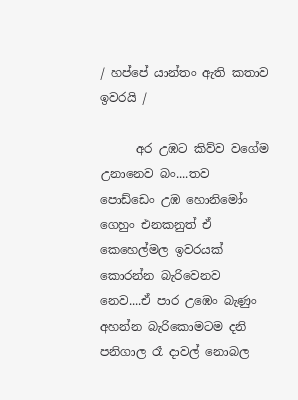/ හප්පේ යාන්තං ඇති කතාව ඉවරයි /

      අර උඹට කිව්ව වගේම උනානෙව බං....තව පොඩ්ඩෙං උඹ හොනිමෝං ගෙහුං එනකනුත් ඒ කෙහෙල්මල ඉවරයක් කොරන්න බැරිවෙනව නෙව....ඒ පාර උඹෙං බැණුං අහන්න බැරිකොමටම දනි පනිගාල රෑ දාවල් නොබල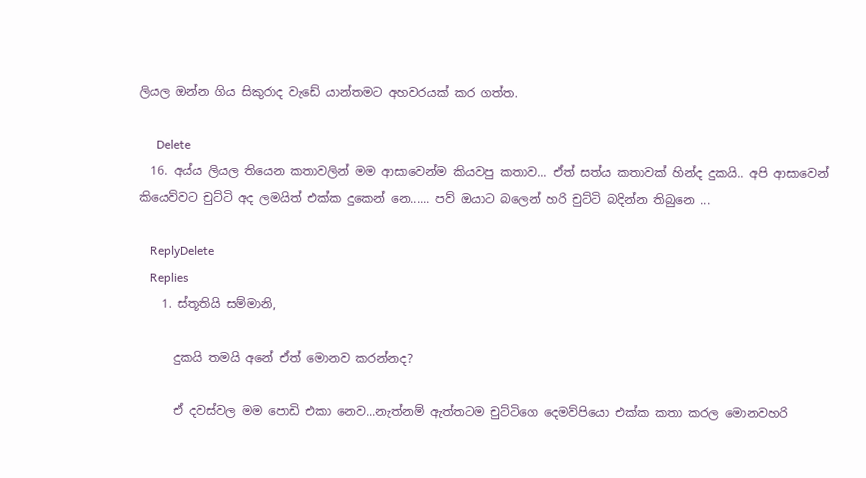ලියල ඔන්න ගිය සිකුරාද වැඩේ යාන්තමට අහවරයක් කර ගත්ත.

      Delete
  16. අය්ය ලියල තියෙන කතාවලින් මම ආසාවෙන්ම කියවපු කතාව... ඒත් සත්ය කතාවක් හින්ද දුකයි.. අපි ආසාවෙන් කියෙව්වට චුට්ටි අද ලමයිත් එක්ක දුකෙන් නෙ...... පව් ඔයාට බලෙන් හරි චුට්ටි බදින්න තිබුනෙ ...

    ReplyDelete
    Replies
    1. ස්තූතියි සම්මානි,

      දුකයි තමයි අනේ ඒත් මොනව කරන්නද?

      ඒ දවස්වල මම පොඩි එකා නෙව...නැත්නම් ඇත්තටම චුට්ටිගෙ දෙමව්පියො එක්ක කතා කරල මොනවහරි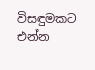විසඳුමකට එන්න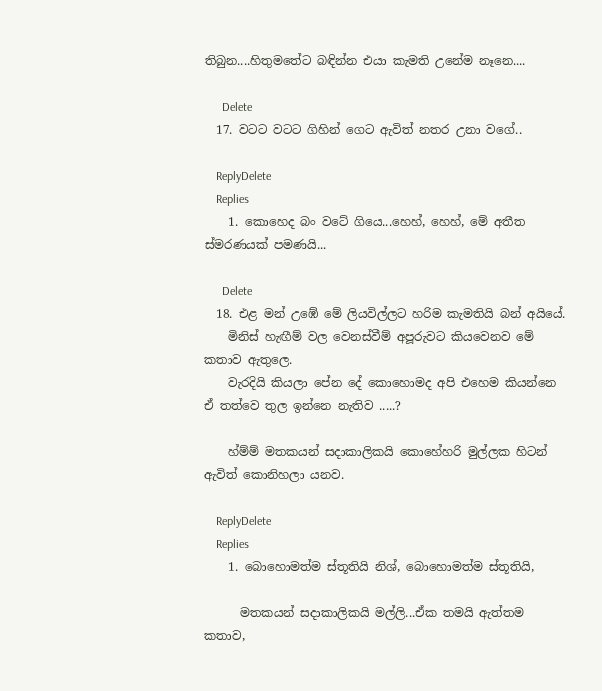තිබුන....හිතුමතේට බඳින්න එයා කැමති උනේම නෑනෙ....

      Delete
  17. වටට වටට ගිහින් ගෙට ඇවිත් නතර උනා වගේ..

    ReplyDelete
    Replies
    1. කොහෙද බං වටේ ගියෙ...හෙහ්, හෙහ්, මේ අතීත ස්මරණයක් පමණයි...

      Delete
  18. එළ මන් උඹේ මේ ලියවිල්ලට හරිම කැමතියි බන් අයියේ.
    මිනිස් හැඟීම් වල වෙනස්වීම් අපූරුවට කියවෙනව මේ කතාව ඇතුලෙ.
    වැරදියි කියලා පේන දේ කොහොමද අපි එහෙම කියන්නෙ ඒ තත්වෙ තුල ඉන්නෙ නැතිව .....?

    හ්ම්ම් මතකයන් සදාකාලිකයි කොහේහරි මුල්ලක හිටන් ඇවිත් කොනිහලා යනව.

    ReplyDelete
    Replies
    1. බොහොමත්ම ස්තූතියි නිශ්, බොහොමත්ම ස්තූතියි,

      මතකයන් සදාකාලිකයි මල්ලි...ඒක තමයි ඇත්තම කතාව,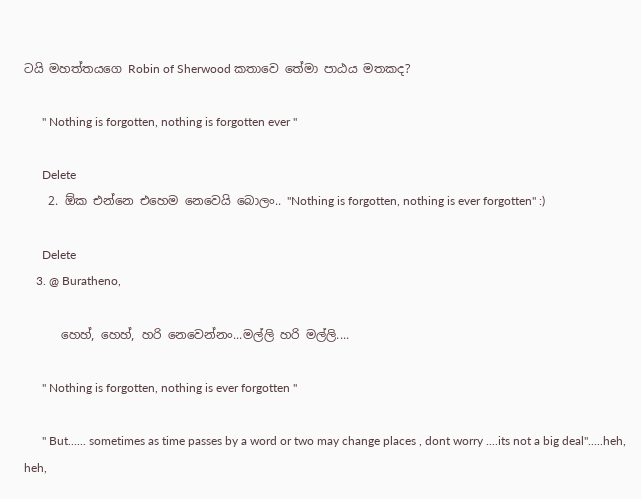ටයි මහත්තයගෙ Robin of Sherwood කතාවෙ තේමා පාඨය මතකද?

      '' Nothing is forgotten, nothing is forgotten ever "

      Delete
    2. ඕක එන්නෙ එහෙම නෙවෙයි බොලං.. "Nothing is forgotten, nothing is ever forgotten" :)

      Delete
    3. @ Buratheno,

      හෙහ්, හෙහ්, හරි නෙවෙන්නං...මල්ලි හරි මල්ලි....

      '' Nothing is forgotten, nothing is ever forgotten "

      '' But...... sometimes as time passes by a word or two may change places , dont worry ....its not a big deal''.....heh, heh,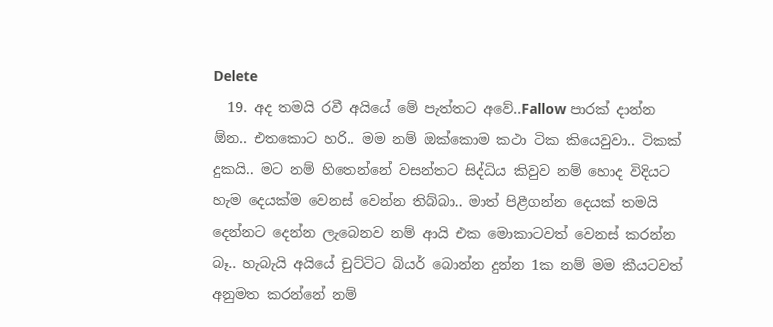Delete
  19. අද තමයි රවී අයියේ මේ පැත්තට අවේ..Fallow පාරක් දාන්න ඕන.. එතකොට හරි.. මම නම් ඔක්කොම කථා ටික කියෙවුවා.. ටිකක් දුකයි.. මට නම් හිතෙන්නේ වසන්තට සිද්ධිය කිවුව නම් හොද විදියට හැම දෙයක්ම වෙනස් වෙන්න තිබ්බා.. මාත් පිළීගන්න දෙයක් තමයි දෙන්නට දෙන්න ලැබෙනව නම් ආයි එක මොකාටවත් වෙනස් කරන්න බෑ.. හැබැයි අයියේ චුට්ටිට බියර් බොන්න දුන්න 1ක නම් මම කීයටවත් අනුමත කරන්නේ නම්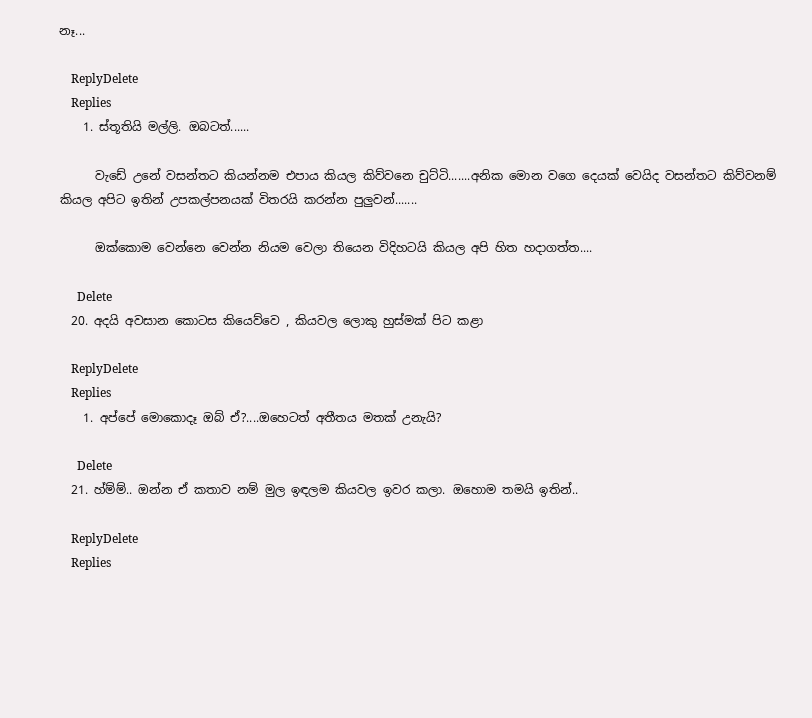නෑ...

    ReplyDelete
    Replies
    1. ස්තූතියි මල්ලි. ඔබටත්......

      වැඩේ උනේ වසන්තට කියන්නම එපාය කියල කිව්වනෙ චුට්ටි.......අනික මොන වගෙ දෙයක් වෙයිද වසන්තට කිව්වනම් කියල අපිට ඉතින් උපකල්පනයක් විතරයි කරන්න පුලුවන්.......

      ඔක්කොම වෙන්නෙ වෙන්න නියම වෙලා තියෙන විදිහටයි කියල අපි හිත හදාගත්ත....

      Delete
  20. අදයි අවසාන කොටස කියෙව්වෙ , කියවල ලොකු හුස්මක් පිට කළා

    ReplyDelete
    Replies
    1. අප්පේ මොකොදෑ ඔබ් ඒ?....ඔහෙටත් අතීතය මතක් උනැයි?

      Delete
  21. හ්ම්ම්.. ඔන්න ඒ කතාව නම් මුල ඉඳලම කියවල ඉවර කලා. ඔහොම තමයි ඉතින්..

    ReplyDelete
    Replies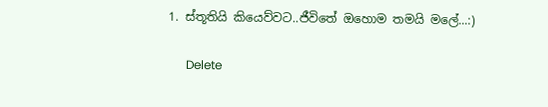1. ස්තූතියි කියෙව්වට..ජීවිතේ ඔහොම තමයි මලේ...:)

      Delete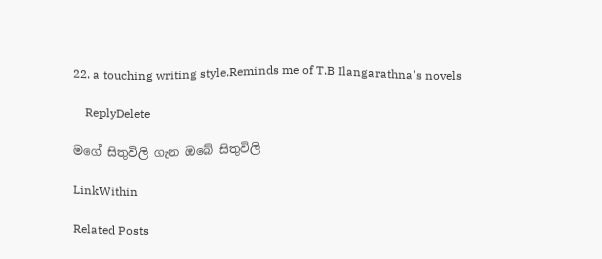22. a touching writing style.Reminds me of T.B Ilangarathna's novels

    ReplyDelete

මගේ සිතුවිලි ගැන ඔබේ සිතුවිලි

LinkWithin

Related Posts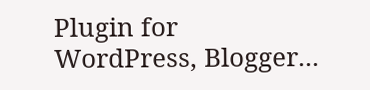Plugin for WordPress, Blogger...